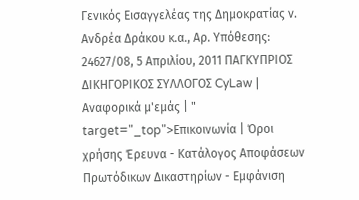Γενικός Εισαγγελέας της Δημοκρατίας ν. Ανδρέα Δράκου κ.α., Αρ. Υπόθεσης: 24627/08, 5 Απριλίου, 2011 ΠΑΓΚΥΠΡΙΟΣ ΔΙΚΗΓΟΡΙΚΟΣ ΣΥΛΛΟΓΟΣ CyLaw | Αναφορικά μ'εμάς | " target="_top">Επικοινωνία | Όροι χρήσης Έρευνα - Κατάλογος Αποφάσεων Πρωτόδικων Δικαστηρίων - Εμφάνιση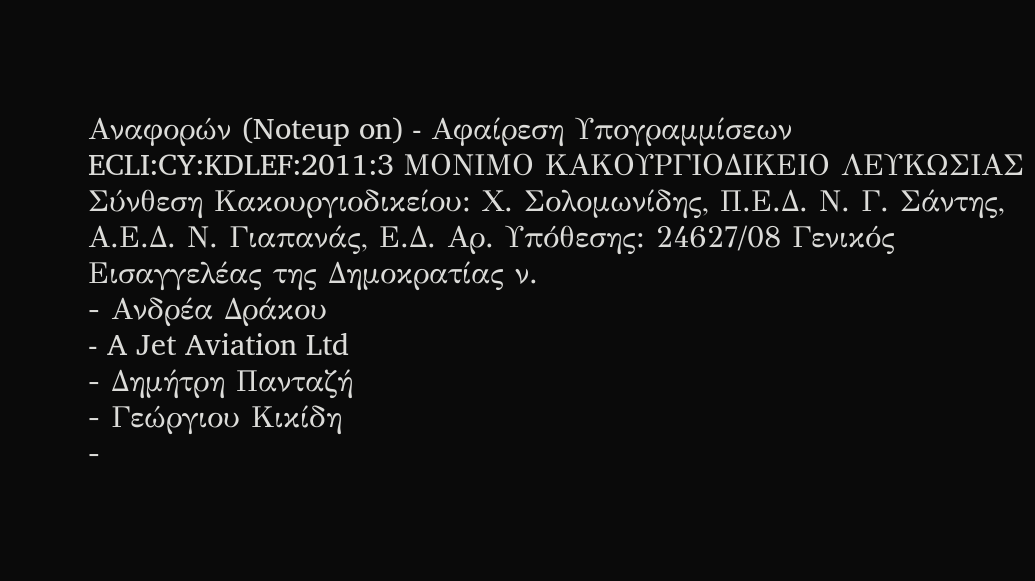Αναφορών (Noteup on) - Αφαίρεση Υπογραμμίσεων ECLI:CY:KDLEF:2011:3 ΜΟΝΙΜΟ ΚΑΚΟΥΡΓΙΟΔΙΚΕΙΟ ΛΕΥΚΩΣΙΑΣ Σύνθεση Κακουργιοδικείου: Χ. Σολομωνίδης, Π.Ε.Δ. Ν. Γ. Σάντης, Α.Ε.Δ. Ν. Γιαπανάς, Ε.Δ. Αρ. Υπόθεσης: 24627/08 Γενικός Εισαγγελέας της Δημοκρατίας ν.
- Ανδρέα Δράκου
- A Jet Aviation Ltd
- Δημήτρη Πανταζή
- Γεώργιου Κικίδη
-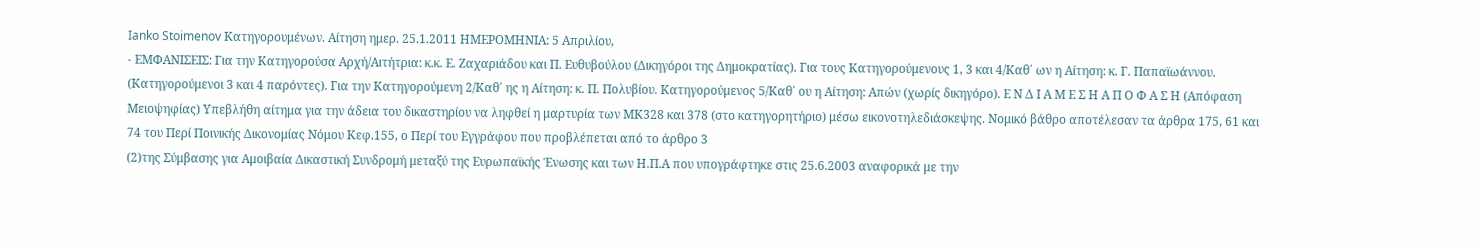Ianko Stoimenov Κατηγορουμένων. Αίτηση ημερ. 25.1.2011 ΗΜΕΡΟΜΗΝΙΑ: 5 Απριλίου,
- ΕΜΦΑΝΙΣΕΙΣ: Για την Κατηγορούσα Αρχή/Αιτήτρια: κ.κ. Ε. Ζαχαριάδου και Π. Ευθυβούλου (Δικηγόροι της Δημοκρατίας). Για τους Κατηγορούμενους 1, 3 και 4/Καθ΄ ων η Αίτηση: κ. Γ. Παπαϊωάννου. (Κατηγορούμενοι 3 και 4 παρόντες). Για την Κατηγορούμενη 2/Καθ΄ ης η Αίτηση: κ. Π. Πολυβίου. Κατηγορούμενος 5/Καθ΄ ου η Αίτηση: Απών (χωρίς δικηγόρο). Ε Ν Δ Ι Α Μ Ε Σ Η Α Π Ο Φ Α Σ Η (Απόφαση Μειοψηφίας) Υπεβλήθη αίτημα για την άδεια του δικαστηρίου να ληφθεί η μαρτυρία των ΜΚ328 και 378 (στο κατηγορητήριο) μέσω εικονοτηλεδιάσκεψης. Νομικό βάθρο αποτέλεσαν τα άρθρα 175, 61 και 74 του Περί Ποινικής Δικονομίας Νόμου Κεφ.155, ο Περί του Εγγράφου που προβλέπεται από το άρθρο 3
(2)της Σύμβασης για Αμοιβαία Δικαστική Συνδρομή μεταξύ της Ευρωπαϊκής Ένωσης και των Η.Π.Α που υπογράφτηκε στις 25.6.2003 αναφορικά με την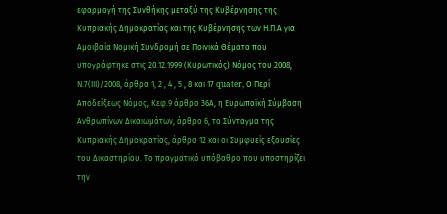εφαρμογή της Συνθήκης μεταξύ της Κυβέρνησης της Κυπριακής Δημοκρατίας και της Κυβέρνησης των Η.Π.Α για Αμοιβαία Νομική Συνδρομή σε Ποινικά Θέματα που υπογράφτηκε στις 20.12.1999 (Κυρωτικός) Νόμος του 2008, Ν.7(ΙΙΙ)/2008, άρθρα 1, 2 , 4 , 5 , 8 και 17 quater, Ο Περί Αποδείξεως Νόμος, Κεφ.9 άρθρο 36Α, η Ευρωπαϊκή Σύμβαση Ανθρωπίνων Δικαιωμάτων, άρθρο 6, το Σύνταγμα της Κυπριακής Δημοκρατίας, άρθρο 12 και οι Συμφυείς εξουσίες του Δικαστηρίου. Το πραγματικό υπόβαθρο που υποστηρίζει την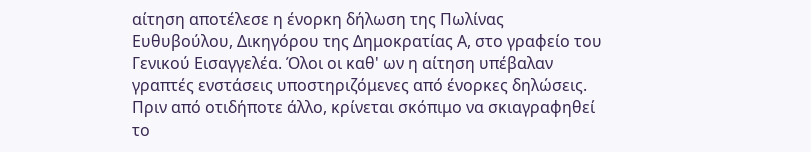αίτηση αποτέλεσε η ένορκη δήλωση της Πωλίνας Ευθυβούλου, Δικηγόρου της Δημοκρατίας Α, στο γραφείο του Γενικού Εισαγγελέα. Όλοι οι καθ' ων η αίτηση υπέβαλαν γραπτές ενστάσεις υποστηριζόμενες από ένορκες δηλώσεις. Πριν από οτιδήποτε άλλο, κρίνεται σκόπιμο να σκιαγραφηθεί το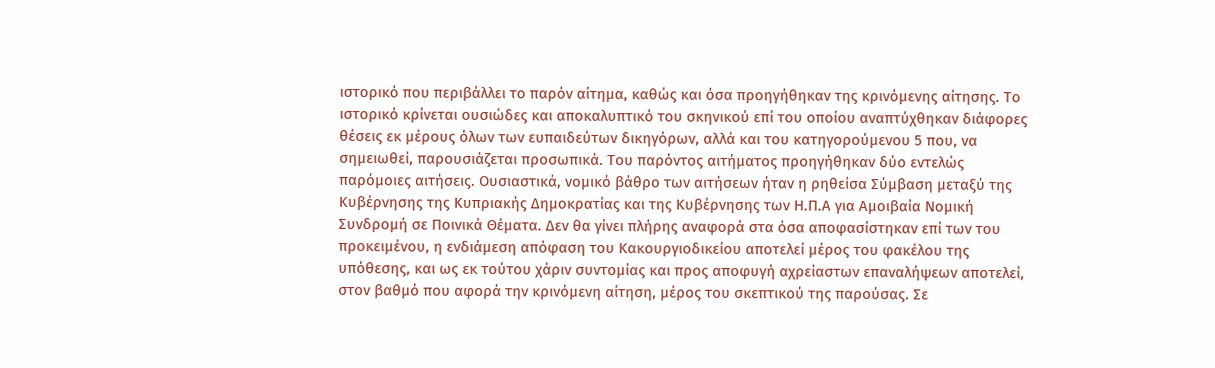ιστορικό που περιβάλλει το παρόν αίτημα, καθώς και όσα προηγήθηκαν της κρινόμενης αίτησης. Το ιστορικό κρίνεται ουσιώδες και αποκαλυπτικό του σκηνικού επί του οποίου αναπτύχθηκαν διάφορες θέσεις εκ μέρους όλων των ευπαιδεύτων δικηγόρων, αλλά και του κατηγορούμενου 5 που, να σημειωθεί, παρουσιάζεται προσωπικά. Του παρόντος αιτήματος προηγήθηκαν δύο εντελώς παρόμοιες αιτήσεις. Ουσιαστικά, νομικό βάθρο των αιτήσεων ήταν η ρηθείσα Σύμβαση μεταξύ της Κυβέρνησης της Κυπριακής Δημοκρατίας και της Κυβέρνησης των Η.Π.Α για Αμοιβαία Νομική Συνδρομή σε Ποινικά Θέματα. Δεν θα γίνει πλήρης αναφορά στα όσα αποφασίστηκαν επί των του προκειμένου, η ενδιάμεση απόφαση του Κακουργιοδικείου αποτελεί μέρος του φακέλου της υπόθεσης, και ως εκ τούτου χάριν συντομίας και προς αποφυγή αχρείαστων επαναλήψεων αποτελεί, στον βαθμό που αφορά την κρινόμενη αίτηση, μέρος του σκεπτικού της παρούσας. Σε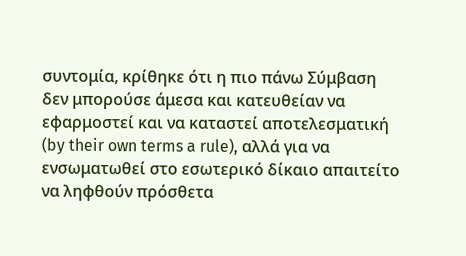συντομία, κρίθηκε ότι η πιο πάνω Σύμβαση δεν μπορούσε άμεσα και κατευθείαν να εφαρμοστεί και να καταστεί αποτελεσματική (by their own terms a rule), αλλά για να ενσωματωθεί στο εσωτερικό δίκαιο απαιτείτο να ληφθούν πρόσθετα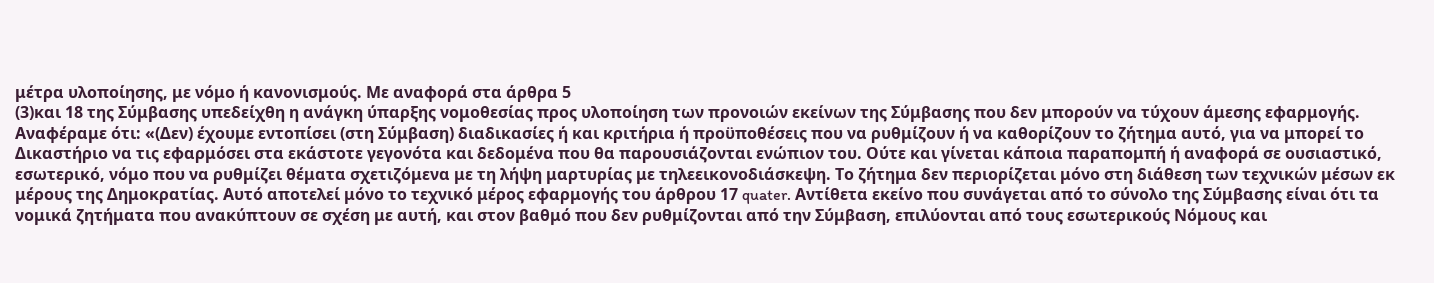μέτρα υλοποίησης, με νόμο ή κανονισμούς. Με αναφορά στα άρθρα 5
(3)και 18 της Σύμβασης υπεδείχθη η ανάγκη ύπαρξης νομοθεσίας προς υλοποίηση των προνοιών εκείνων της Σύμβασης που δεν μπορούν να τύχουν άμεσης εφαρμογής. Αναφέραμε ότι: «(Δεν) έχουμε εντοπίσει (στη Σύμβαση) διαδικασίες ή και κριτήρια ή προϋποθέσεις που να ρυθμίζουν ή να καθορίζουν το ζήτημα αυτό, για να μπορεί το Δικαστήριο να τις εφαρμόσει στα εκάστοτε γεγονότα και δεδομένα που θα παρουσιάζονται ενώπιον του. Ούτε και γίνεται κάποια παραπομπή ή αναφορά σε ουσιαστικό, εσωτερικό, νόμο που να ρυθμίζει θέματα σχετιζόμενα με τη λήψη μαρτυρίας με τηλεεικονοδιάσκεψη. Το ζήτημα δεν περιορίζεται μόνο στη διάθεση των τεχνικών μέσων εκ μέρους της Δημοκρατίας. Αυτό αποτελεί μόνο το τεχνικό μέρος εφαρμογής του άρθρου 17 quater. Αντίθετα εκείνο που συνάγεται από το σύνολο της Σύμβασης είναι ότι τα νομικά ζητήματα που ανακύπτουν σε σχέση με αυτή, και στον βαθμό που δεν ρυθμίζονται από την Σύμβαση, επιλύονται από τους εσωτερικούς Νόμους και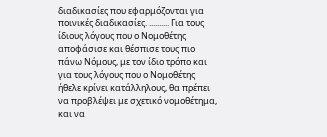διαδικασίες που εφαρμόζονται για ποινικές διαδικασίες. .......... Για τους ίδιους λόγους που ο Νομοθέτης αποφάσισε και θέσπισε τους πιο πάνω Νόμους, με τον ίδιο τρόπο και για τους λόγους που ο Νομοθέτης ήθελε κρίνει κατάλληλους, θα πρέπει να προβλέψει με σχετικό νομοθέτημα, και να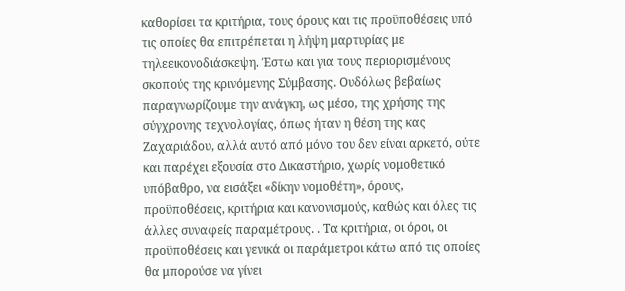καθορίσει τα κριτήρια, τους όρους και τις προϋποθέσεις υπό τις οποίες θα επιτρέπεται η λήψη μαρτυρίας με τηλεεικονοδιάσκεψη. Έστω και για τους περιορισμένους σκοπούς της κρινόμενης Σύμβασης. Ουδόλως βεβαίως παραγνωρίζουμε την ανάγκη, ως μέσο, της χρήσης της σύγχρονης τεχνολογίας, όπως ήταν η θέση της κας Ζαχαριάδου, αλλά αυτό από μόνο του δεν είναι αρκετό, ούτε και παρέχει εξουσία στο Δικαστήριο, χωρίς νομοθετικό υπόβαθρο, να εισάξει «δίκην νομοθέτη», όρους, προϋποθέσεις, κριτήρια και κανονισμούς, καθώς και όλες τις άλλες συναφείς παραμέτρους. . Τα κριτήρια, οι όροι, οι προϋποθέσεις και γενικά οι παράμετροι κάτω από τις οποίες θα μπορούσε να γίνει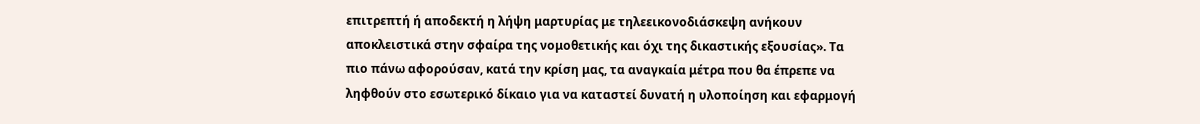επιτρεπτή ή αποδεκτή η λήψη μαρτυρίας με τηλεεικονοδιάσκεψη ανήκουν αποκλειστικά στην σφαίρα της νομοθετικής και όχι της δικαστικής εξουσίας». Τα πιο πάνω αφορούσαν, κατά την κρίση μας, τα αναγκαία μέτρα που θα έπρεπε να ληφθούν στο εσωτερικό δίκαιο για να καταστεί δυνατή η υλοποίηση και εφαρμογή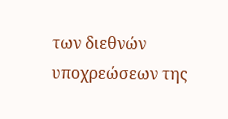των διεθνών υποχρεώσεων της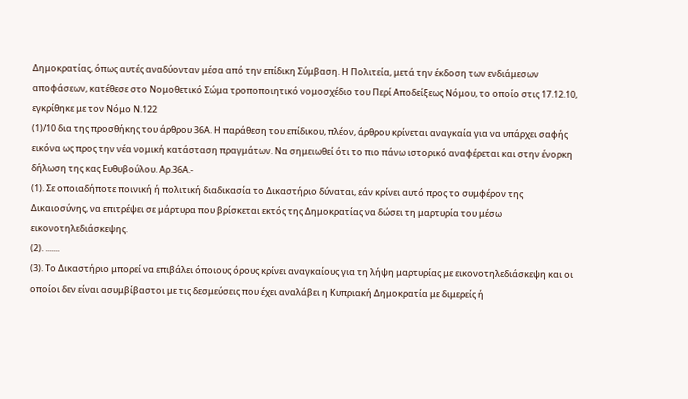Δημοκρατίας, όπως αυτές αναδύονταν μέσα από την επίδικη Σύμβαση. Η Πολιτεία, μετά την έκδοση των ενδιάμεσων αποφάσεων, κατέθεσε στο Νομοθετικό Σώμα τροποποιητικό νομοσχέδιο του Περί Αποδείξεως Νόμου, το οποίο στις 17.12.10, εγκρίθηκε με τον Νόμο Ν.122
(1)/10 δια της προσθήκης του άρθρου 36Α. Η παράθεση του επίδικου, πλέον, άρθρου κρίνεται αναγκαία για να υπάρχει σαφής εικόνα ως προς την νέα νομική κατάσταση πραγμάτων. Να σημειωθεί ότι το πιο πάνω ιστορικό αναφέρεται και στην ένορκη δήλωση της κας Ευθυβούλου. Αρ.36Α.-
(1). Σε οποιαδήποτε ποινική ή πολιτική διαδικασία το Δικαστήριο δύναται, εάν κρίνει αυτό προς το συμφέρον της Δικαιοσύνης, να επιτρέψει σε μάρτυρα που βρίσκεται εκτός της Δημοκρατίας να δώσει τη μαρτυρία του μέσω εικονοτηλεδιάσκεψης.
(2). .......
(3). Το Δικαστήριο μπορεί να επιβάλει όποιους όρους κρίνει αναγκαίους για τη λήψη μαρτυρίας με εικονοτηλεδιάσκεψη και οι οποίοι δεν είναι ασυμβίβαστοι με τις δεσμεύσεις που έχει αναλάβει η Κυπριακή Δημοκρατία με διμερείς ή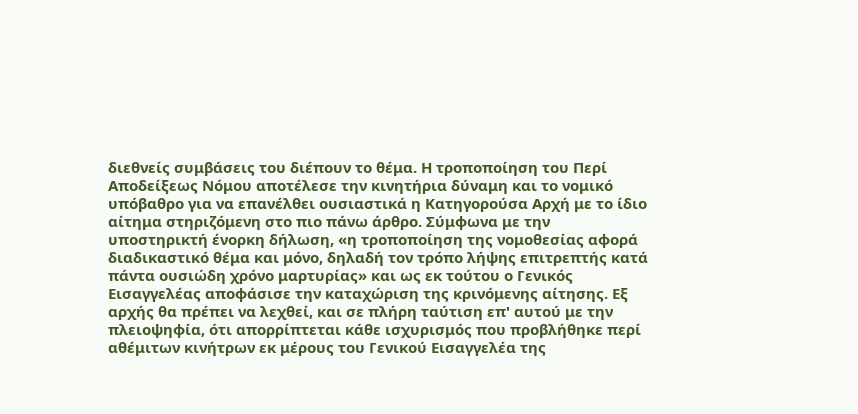διεθνείς συμβάσεις του διέπουν το θέμα. Η τροποποίηση του Περί Αποδείξεως Νόμου αποτέλεσε την κινητήρια δύναμη και το νομικό υπόβαθρο για να επανέλθει ουσιαστικά η Κατηγορούσα Αρχή με το ίδιο αίτημα στηριζόμενη στο πιο πάνω άρθρο. Σύμφωνα με την υποστηρικτή ένορκη δήλωση, «η τροποποίηση της νομοθεσίας αφορά διαδικαστικό θέμα και μόνο, δηλαδή τον τρόπο λήψης επιτρεπτής κατά πάντα ουσιώδη χρόνο μαρτυρίας» και ως εκ τούτου ο Γενικός Εισαγγελέας αποφάσισε την καταχώριση της κρινόμενης αίτησης. Εξ αρχής θα πρέπει να λεχθεί, και σε πλήρη ταύτιση επ' αυτού με την πλειοψηφία, ότι απορρίπτεται κάθε ισχυρισμός που προβλήθηκε περί αθέμιτων κινήτρων εκ μέρους του Γενικού Εισαγγελέα της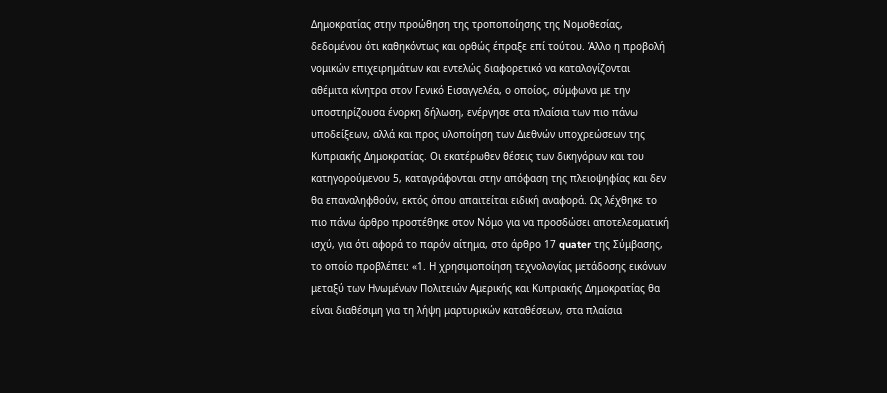Δημοκρατίας στην προώθηση της τροποποίησης της Νομοθεσίας, δεδομένου ότι καθηκόντως και ορθώς έπραξε επί τούτου. Άλλο η προβολή νομικών επιχειρημάτων και εντελώς διαφορετικό να καταλογίζονται αθέμιτα κίνητρα στον Γενικό Εισαγγελέα, ο οποίος, σύμφωνα με την υποστηρίζουσα ένορκη δήλωση, ενέργησε στα πλαίσια των πιο πάνω υποδείξεων, αλλά και προς υλοποίηση των Διεθνών υποχρεώσεων της Κυπριακής Δημοκρατίας. Οι εκατέρωθεν θέσεις των δικηγόρων και του κατηγορούμενου 5, καταγράφονται στην απόφαση της πλειοψηφίας και δεν θα επαναληφθούν, εκτός όπου απαιτείται ειδική αναφορά. Ως λέχθηκε το πιο πάνω άρθρο προστέθηκε στον Νόμο για να προσδώσει αποτελεσματική ισχύ, για ότι αφορά το παρόν αίτημα, στο άρθρο 17 quater της Σύμβασης, το οποίο προβλέπει: «1. Η χρησιμοποίηση τεχνολογίας μετάδοσης εικόνων μεταξύ των Ηνωμένων Πολιτειών Αμερικής και Κυπριακής Δημοκρατίας θα είναι διαθέσιμη για τη λήψη μαρτυρικών καταθέσεων, στα πλαίσια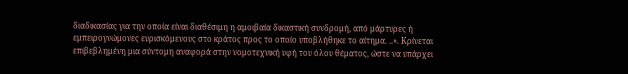διαδικασίας για την οποία είναι διαθέσιμη η αμοιβαία δικαστική συνδρομή, από μάρτυρες ή εμπειρογνώμονες ευρισκόμενους στο κράτος προς το οποίο υποβλήθηκε το αίτημα. ..». Κρίνεται επιβεβλημένη μια σύντομη αναφορά στην νομοτεχνική υφή του όλου θέματος, ώστε να υπάρχει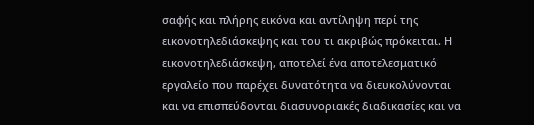σαφής και πλήρης εικόνα και αντίληψη περί της εικονοτηλεδιάσκεψης και του τι ακριβώς πρόκειται. Η εικονοτηλεδιάσκεψη, αποτελεί ένα αποτελεσματικό εργαλείο που παρέχει δυνατότητα να διευκολύνονται και να επισπεύδονται διασυνοριακές διαδικασίες και να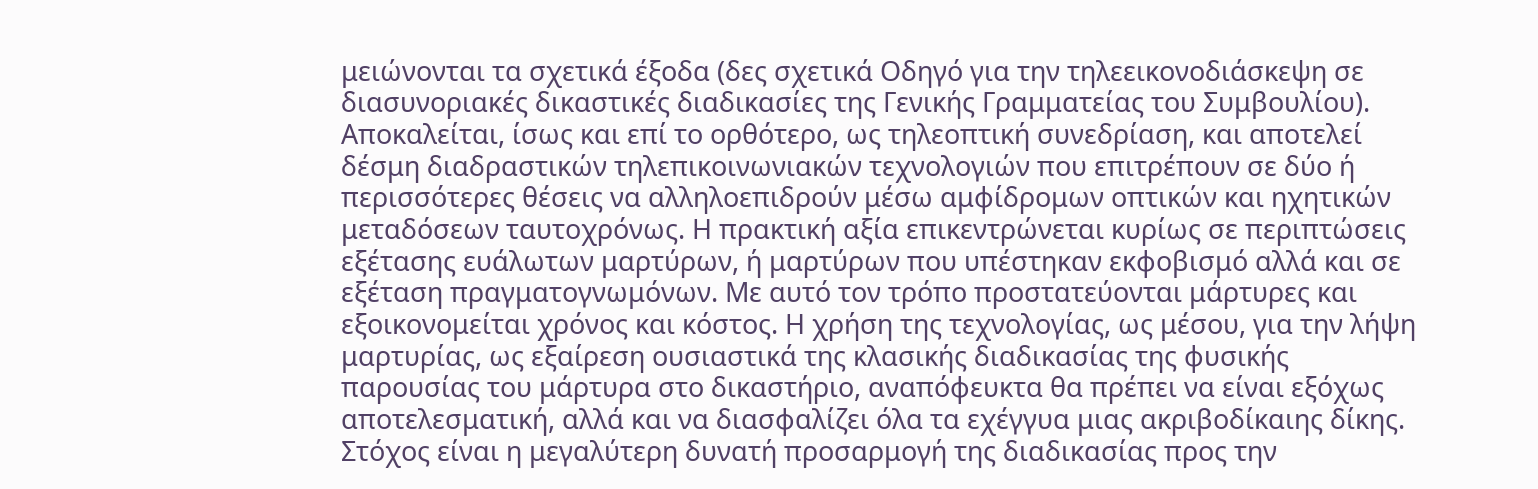μειώνονται τα σχετικά έξοδα (δες σχετικά Οδηγό για την τηλεεικονοδιάσκεψη σε διασυνοριακές δικαστικές διαδικασίες της Γενικής Γραμματείας του Συμβουλίου). Αποκαλείται, ίσως και επί το ορθότερο, ως τηλεοπτική συνεδρίαση, και αποτελεί δέσμη διαδραστικών τηλεπικοινωνιακών τεχνολογιών που επιτρέπουν σε δύο ή περισσότερες θέσεις να αλληλοεπιδρούν μέσω αμφίδρομων οπτικών και ηχητικών μεταδόσεων ταυτοχρόνως. Η πρακτική αξία επικεντρώνεται κυρίως σε περιπτώσεις εξέτασης ευάλωτων μαρτύρων, ή μαρτύρων που υπέστηκαν εκφοβισμό αλλά και σε εξέταση πραγματογνωμόνων. Με αυτό τον τρόπο προστατεύονται μάρτυρες και εξοικονομείται χρόνος και κόστος. Η χρήση της τεχνολογίας, ως μέσου, για την λήψη μαρτυρίας, ως εξαίρεση ουσιαστικά της κλασικής διαδικασίας της φυσικής παρουσίας του μάρτυρα στο δικαστήριο, αναπόφευκτα θα πρέπει να είναι εξόχως αποτελεσματική, αλλά και να διασφαλίζει όλα τα εχέγγυα μιας ακριβοδίκαιης δίκης. Στόχος είναι η μεγαλύτερη δυνατή προσαρμογή της διαδικασίας προς την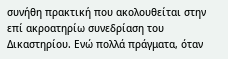συνήθη πρακτική που ακολουθείται στην επί ακροατηρίω συνεδρίαση του Δικαστηρίου. Ενώ πολλά πράγματα, όταν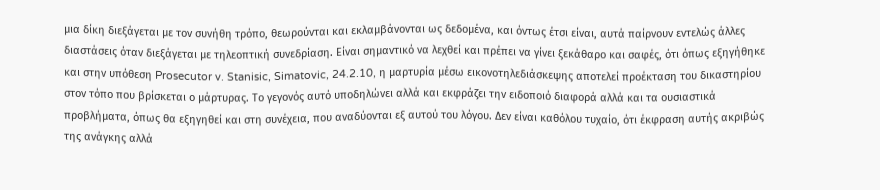μια δίκη διεξάγεται με τον συνήθη τρόπο, θεωρούνται και εκλαμβάνονται ως δεδομένα, και όντως έτσι είναι, αυτά παίρνουν εντελώς άλλες διαστάσεις όταν διεξάγεται με τηλεοπτική συνεδρίαση. Είναι σημαντικό να λεχθεί και πρέπει να γίνει ξεκάθαρο και σαφές, ότι όπως εξηγήθηκε και στην υπόθεση Prosecutor v. Stanisic, Simatovic, 24.2.10, η μαρτυρία μέσω εικονοτηλεδιάσκεψης αποτελεί προέκταση του δικαστηρίου στον τόπο που βρίσκεται ο μάρτυρας. Το γεγονός αυτό υποδηλώνει αλλά και εκφράζει την ειδοποιό διαφορά αλλά και τα ουσιαστικά προβλήματα, όπως θα εξηγηθεί και στη συνέχεια, που αναδύονται εξ αυτού του λόγου. Δεν είναι καθόλου τυχαίο, ότι έκφραση αυτής ακριβώς της ανάγκης αλλά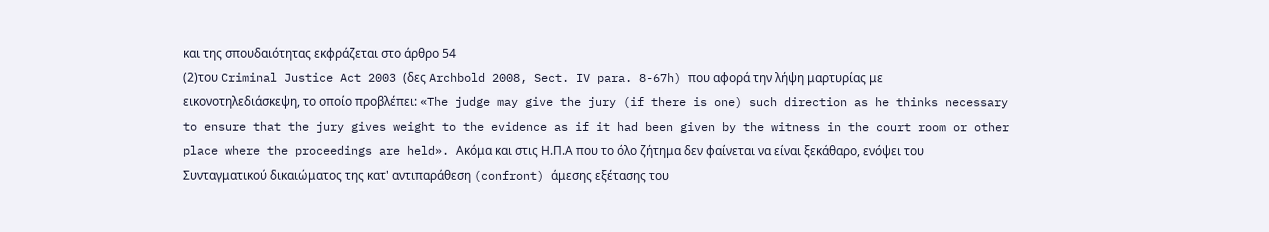και της σπουδαιότητας εκφράζεται στο άρθρο 54
(2)του Criminal Justice Act 2003 (δες Archbold 2008, Sect. IV para. 8-67h) που αφορά την λήψη μαρτυρίας με εικονοτηλεδιάσκεψη, το οποίο προβλέπει: «The judge may give the jury (if there is one) such direction as he thinks necessary to ensure that the jury gives weight to the evidence as if it had been given by the witness in the court room or other place where the proceedings are held». Ακόμα και στις Η.Π.Α που το όλο ζήτημα δεν φαίνεται να είναι ξεκάθαρο, ενόψει του Συνταγματικού δικαιώματος της κατ' αντιπαράθεση (confront) άμεσης εξέτασης του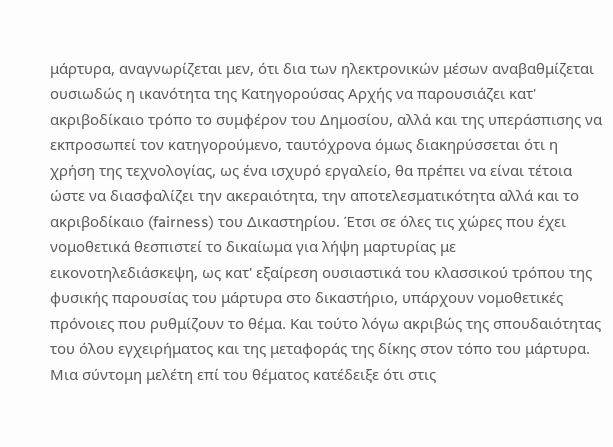μάρτυρα, αναγνωρίζεται μεν, ότι δια των ηλεκτρονικών μέσων αναβαθμίζεται ουσιωδώς η ικανότητα της Κατηγορούσας Αρχής να παρουσιάζει κατ' ακριβοδίκαιο τρόπο το συμφέρον του Δημοσίου, αλλά και της υπεράσπισης να εκπροσωπεί τον κατηγορούμενο, ταυτόχρονα όμως διακηρύσσεται ότι η χρήση της τεχνολογίας, ως ένα ισχυρό εργαλείο, θα πρέπει να είναι τέτοια ώστε να διασφαλίζει την ακεραιότητα, την αποτελεσματικότητα αλλά και το ακριβοδίκαιο (fairness) του Δικαστηρίου. Έτσι σε όλες τις χώρες που έχει νομοθετικά θεσπιστεί το δικαίωμα για λήψη μαρτυρίας με εικονοτηλεδιάσκεψη, ως κατ' εξαίρεση ουσιαστικά του κλασσικού τρόπου της φυσικής παρουσίας του μάρτυρα στο δικαστήριο, υπάρχουν νομοθετικές πρόνοιες που ρυθμίζουν το θέμα. Και τούτο λόγω ακριβώς της σπουδαιότητας του όλου εγχειρήματος και της μεταφοράς της δίκης στον τόπο του μάρτυρα. Μια σύντομη μελέτη επί του θέματος κατέδειξε ότι στις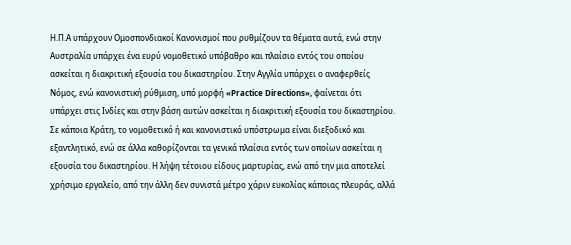Η.Π.Α υπάρχουν Ομοσπονδιακοί Κανονισμοί που ρυθμίζουν τα θέματα αυτά, ενώ στην Αυστραλία υπάρχει ένα ευρύ νομοθετικό υπόβαθρο και πλαίσιο εντός του οποίου ασκείται η διακριτική εξουσία του δικαστηρίου. Στην Αγγλία υπάρχει ο αναφερθείς Νόμος, ενώ κανονιστική ρύθμιση, υπό μορφή «Practice Directions», φαίνεται ότι υπάρχει στις Ινδίες και στην βάση αυτών ασκείται η διακριτική εξουσία του δικαστηρίου. Σε κάποια Κράτη, το νομοθετικό ή και κανονιστικό υπόστρωμα είναι διεξοδικό και εξαντλητικό, ενώ σε άλλα καθορίζονται τα γενικά πλαίσια εντός των οποίων ασκείται η εξουσία του δικαστηρίου. Η λήψη τέτοιου είδους μαρτυρίας, ενώ από την μια αποτελεί χρήσιμο εργαλείο, από την άλλη δεν συνιστά μέτρο χάριν ευκολίας κάποιας πλευράς, αλλά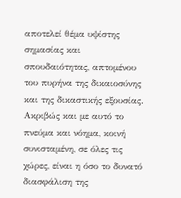αποτελεί θέμα υψίστης σημασίας και σπουδαιότητας, απτομένου του πυρήνα της δικαιοσύνης και της δικαστικής εξουσίας. Ακριβώς και με αυτό το πνεύμα και νόημα, κοινή συνισταμένη, σε όλες τις χώρες, είναι η όσο το δυνατό διασφάλιση της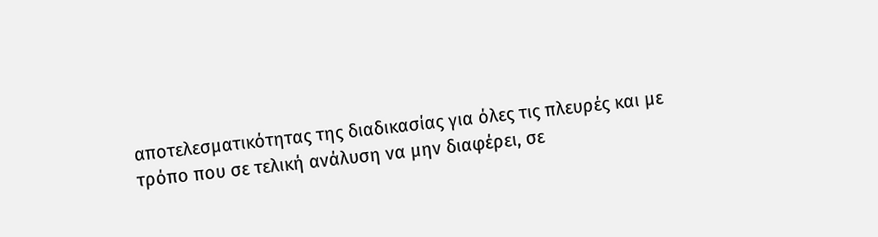αποτελεσματικότητας της διαδικασίας για όλες τις πλευρές και με τρόπο που σε τελική ανάλυση να μην διαφέρει, σε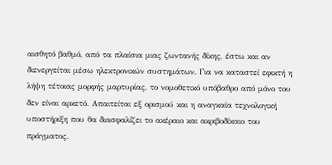αισθητό βαθμό, από τα πλαίσια μιας ζωντανής δίκης, έστω και αν διενεργείται μέσω ηλεκτρονικών συστημάτων. Για να καταστεί εφικτή η λήψη τέτοιας μορφής μαρτυρίας, το νομοθετικό υπόβαθρο από μόνο του δεν είναι αρκετό. Απαιτείται εξ ορισμού και η αναγκαία τεχνολογική υποστήριξη που θα διασφαλίζει το ακέραιο και ακριβοδίκαιο του πράγματος.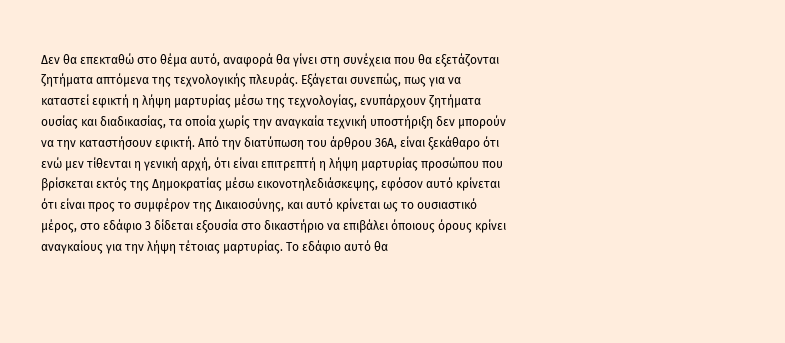Δεν θα επεκταθώ στο θέμα αυτό, αναφορά θα γίνει στη συνέχεια που θα εξετάζονται ζητήματα απτόμενα της τεχνολογικής πλευράς. Εξάγεται συνεπώς, πως για να καταστεί εφικτή η λήψη μαρτυρίας μέσω της τεχνολογίας, ενυπάρχουν ζητήματα ουσίας και διαδικασίας, τα οποία χωρίς την αναγκαία τεχνική υποστήριξη δεν μπορούν να την καταστήσουν εφικτή. Από την διατύπωση του άρθρου 36Α, είναι ξεκάθαρο ότι ενώ μεν τίθενται η γενική αρχή, ότι είναι επιτρεπτή η λήψη μαρτυρίας προσώπου που βρίσκεται εκτός της Δημοκρατίας μέσω εικονοτηλεδιάσκεψης, εφόσον αυτό κρίνεται ότι είναι προς το συμφέρον της Δικαιοσύνης, και αυτό κρίνεται ως το ουσιαστικό μέρος, στο εδάφιο 3 δίδεται εξουσία στο δικαστήριο να επιβάλει όποιους όρους κρίνει αναγκαίους για την λήψη τέτοιας μαρτυρίας. Το εδάφιο αυτό θα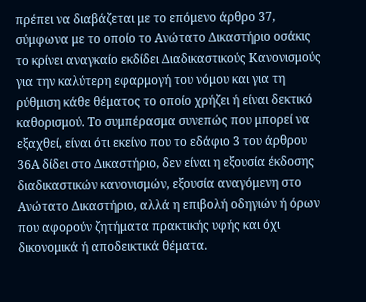πρέπει να διαβάζεται με το επόμενο άρθρο 37, σύμφωνα με το οποίο το Ανώτατο Δικαστήριο οσάκις το κρίνει αναγκαίο εκδίδει Διαδικαστικούς Κανονισμούς για την καλύτερη εφαρμογή του νόμου και για τη ρύθμιση κάθε θέματος το οποίο χρήζει ή είναι δεκτικό καθορισμού. Το συμπέρασμα συνεπώς που μπορεί να εξαχθεί, είναι ότι εκείνο που το εδάφιο 3 του άρθρου 36Α δίδει στο Δικαστήριο, δεν είναι η εξουσία έκδοσης διαδικαστικών κανονισμών, εξουσία αναγόμενη στο Ανώτατο Δικαστήριο, αλλά η επιβολή οδηγιών ή όρων που αφορούν ζητήματα πρακτικής υφής και όχι δικονομικά ή αποδεικτικά θέματα.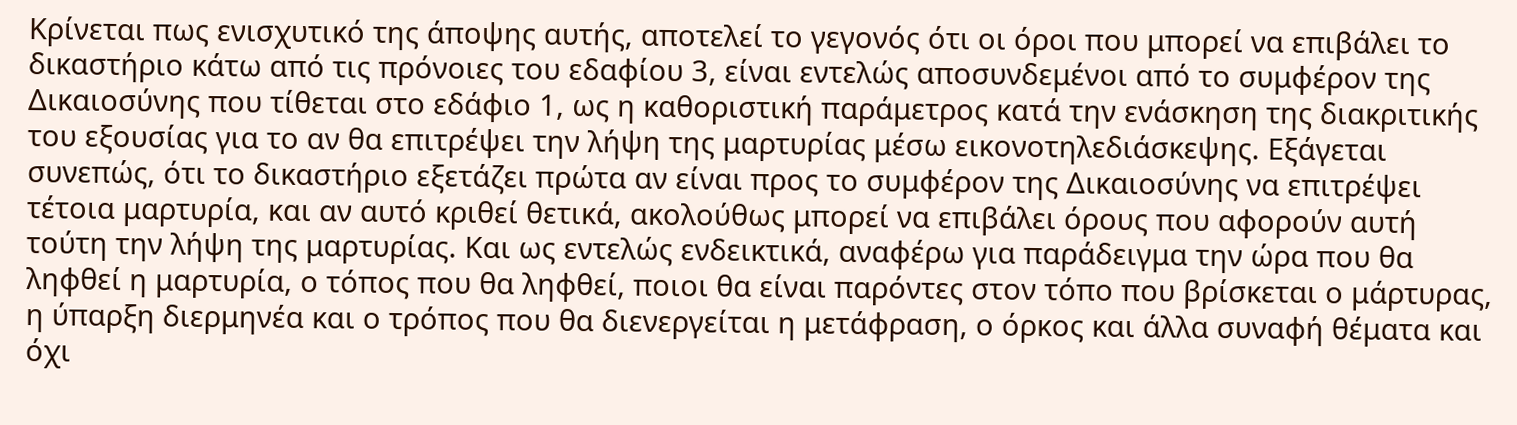Κρίνεται πως ενισχυτικό της άποψης αυτής, αποτελεί το γεγονός ότι οι όροι που μπορεί να επιβάλει το δικαστήριο κάτω από τις πρόνοιες του εδαφίου 3, είναι εντελώς αποσυνδεμένοι από το συμφέρον της Δικαιοσύνης που τίθεται στο εδάφιο 1, ως η καθοριστική παράμετρος κατά την ενάσκηση της διακριτικής του εξουσίας για το αν θα επιτρέψει την λήψη της μαρτυρίας μέσω εικονοτηλεδιάσκεψης. Εξάγεται συνεπώς, ότι το δικαστήριο εξετάζει πρώτα αν είναι προς το συμφέρον της Δικαιοσύνης να επιτρέψει τέτοια μαρτυρία, και αν αυτό κριθεί θετικά, ακολούθως μπορεί να επιβάλει όρους που αφορούν αυτή τούτη την λήψη της μαρτυρίας. Και ως εντελώς ενδεικτικά, αναφέρω για παράδειγμα την ώρα που θα ληφθεί η μαρτυρία, ο τόπος που θα ληφθεί, ποιοι θα είναι παρόντες στον τόπο που βρίσκεται ο μάρτυρας, η ύπαρξη διερμηνέα και ο τρόπος που θα διενεργείται η μετάφραση, ο όρκος και άλλα συναφή θέματα και όχι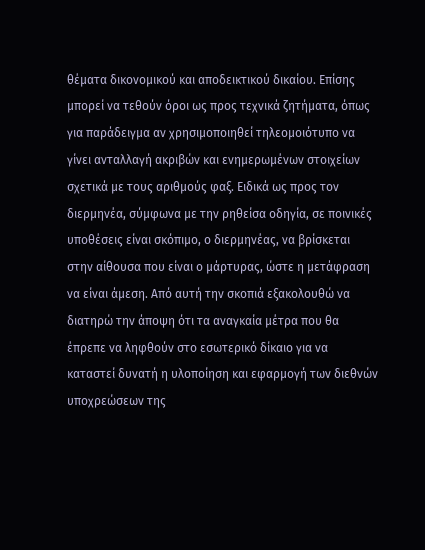θέματα δικονομικού και αποδεικτικού δικαίου. Επίσης μπορεί να τεθούν όροι ως προς τεχνικά ζητήματα, όπως για παράδειγμα αν χρησιμοποιηθεί τηλεομοιότυπο να γίνει ανταλλαγή ακριβών και ενημερωμένων στοιχείων σχετικά με τους αριθμούς φαξ. Ειδικά ως προς τον διερμηνέα, σύμφωνα με την ρηθείσα οδηγία, σε ποινικές υποθέσεις είναι σκόπιμο, ο διερμηνέας, να βρίσκεται στην αίθουσα που είναι ο μάρτυρας, ώστε η μετάφραση να είναι άμεση. Από αυτή την σκοπιά εξακολουθώ να διατηρώ την άποψη ότι τα αναγκαία μέτρα που θα έπρεπε να ληφθούν στο εσωτερικό δίκαιο για να καταστεί δυνατή η υλοποίηση και εφαρμογή των διεθνών υποχρεώσεων της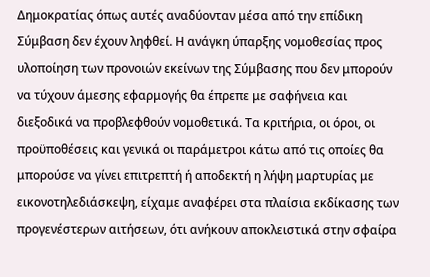Δημοκρατίας όπως αυτές αναδύονταν μέσα από την επίδικη Σύμβαση δεν έχουν ληφθεί. Η ανάγκη ύπαρξης νομοθεσίας προς υλοποίηση των προνοιών εκείνων της Σύμβασης που δεν μπορούν να τύχουν άμεσης εφαρμογής θα έπρεπε με σαφήνεια και διεξοδικά να προβλεφθούν νομοθετικά. Τα κριτήρια, οι όροι, οι προϋποθέσεις και γενικά οι παράμετροι κάτω από τις οποίες θα μπορούσε να γίνει επιτρεπτή ή αποδεκτή η λήψη μαρτυρίας με εικονοτηλεδιάσκεψη, είχαμε αναφέρει στα πλαίσια εκδίκασης των προγενέστερων αιτήσεων, ότι ανήκουν αποκλειστικά στην σφαίρα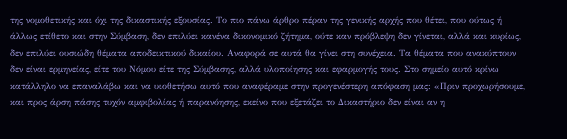της νομοθετικής και όχι της δικαστικής εξουσίας. Το πιο πάνω άρθρο πέραν της γενικής αρχής που θέτει, που ούτως ή άλλως ετίθετο και στην Σύμβαση, δεν επιλύει κανένα δικονομικό ζήτημα, ούτε καν πρόβλεψη δεν γίνεται, αλλά και κυρίως, δεν επιλύει ουσιώδη θέματα αποδεικτικού δικαίου. Αναφορά σε αυτά θα γίνει στη συνέχεια. Τα θέματα που ανακύπτουν δεν είναι ερμηνείας, είτε του Νόμου είτε της Σύμβασης, αλλά υλοποίησης και εφαρμογής τους. Στο σημείο αυτό κρίνω κατάλληλο να επαναλάβω και να υιοθετήσω αυτό που αναφέραμε στην προγενέστερη απόφαση μας: «Πριν προχωρήσουμε, και προς άρση πάσης τυχόν αμφιβολίας ή παρανόησης, εκείνο που εξετάζει το Δικαστήριο δεν είναι αν η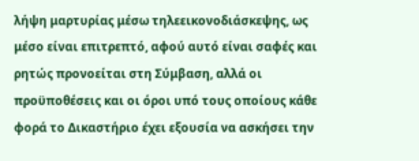λήψη μαρτυρίας μέσω τηλεεικονοδιάσκεψης, ως μέσο είναι επιτρεπτό, αφού αυτό είναι σαφές και ρητώς προνοείται στη Σύμβαση, αλλά οι προϋποθέσεις και οι όροι υπό τους οποίους κάθε φορά το Δικαστήριο έχει εξουσία να ασκήσει την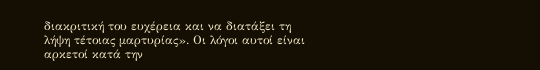διακριτική του ευχέρεια και να διατάξει τη λήψη τέτοιας μαρτυρίας». Οι λόγοι αυτοί είναι αρκετοί κατά την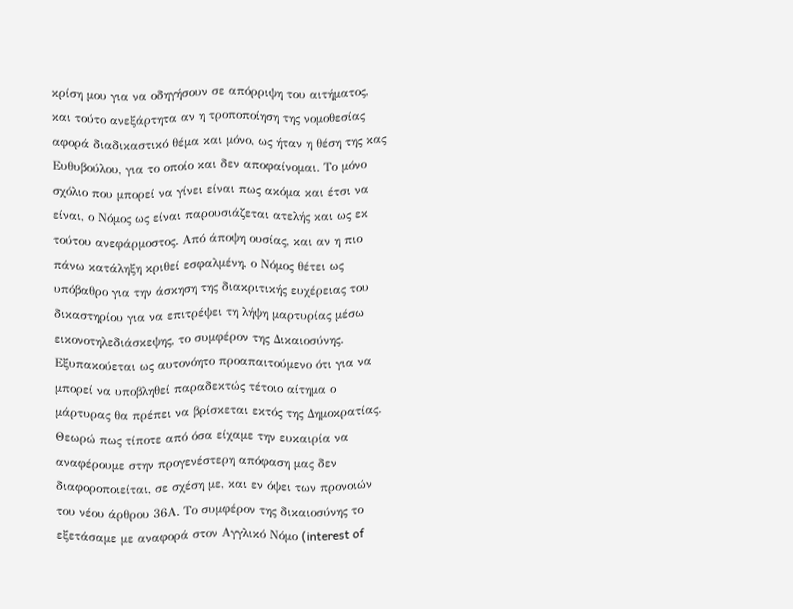κρίση μου για να οδηγήσουν σε απόρριψη του αιτήματος, και τούτο ανεξάρτητα αν η τροποποίηση της νομοθεσίας αφορά διαδικαστικό θέμα και μόνο, ως ήταν η θέση της κας Ευθυβούλου, για το οποίο και δεν αποφαίνομαι. Το μόνο σχόλιο που μπορεί να γίνει είναι πως ακόμα και έτσι να είναι, ο Νόμος ως είναι παρουσιάζεται ατελής και ως εκ τούτου ανεφάρμοστος. Από άποψη ουσίας, και αν η πιο πάνω κατάληξη κριθεί εσφαλμένη, ο Νόμος θέτει ως υπόβαθρο για την άσκηση της διακριτικής ευχέρειας του δικαστηρίου για να επιτρέψει τη λήψη μαρτυρίας μέσω εικονοτηλεδιάσκεψης, το συμφέρον της Δικαιοσύνης. Εξυπακούεται ως αυτονόητο προαπαιτούμενο ότι για να μπορεί να υποβληθεί παραδεκτώς τέτοιο αίτημα ο μάρτυρας θα πρέπει να βρίσκεται εκτός της Δημοκρατίας. Θεωρώ πως τίποτε από όσα είχαμε την ευκαιρία να αναφέρουμε στην προγενέστερη απόφαση μας δεν διαφοροποιείται, σε σχέση με, και εν όψει των προνοιών του νέου άρθρου 36Α. Το συμφέρον της δικαιοσύνης το εξετάσαμε με αναφορά στον Αγγλικό Νόμο (interest of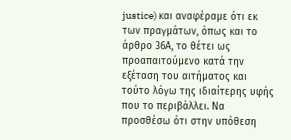justice) και αναφέραμε ότι εκ των πραγμάτων, όπως και το άρθρο 36Α, το θέτει ως προαπαιτούμενο κατά την εξέταση του αιτήματος και τούτο λόγω της ιδιαίτερης υφής που το περιβάλλει. Να προσθέσω ότι στην υπόθεση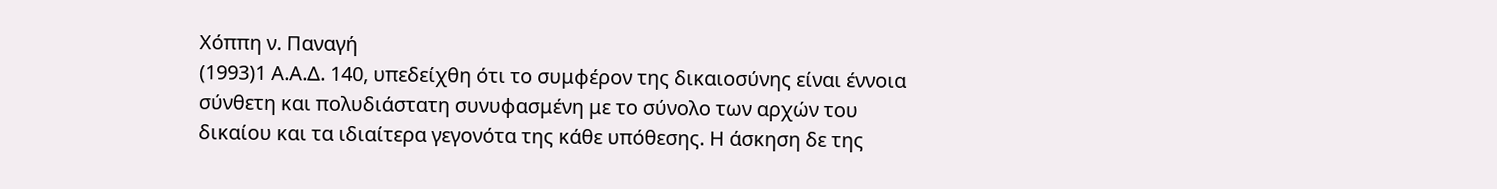Χόππη ν. Παναγή
(1993)1 Α.Α.Δ. 140, υπεδείχθη ότι το συμφέρον της δικαιοσύνης είναι έννοια σύνθετη και πολυδιάστατη συνυφασμένη με το σύνολο των αρχών του δικαίου και τα ιδιαίτερα γεγονότα της κάθε υπόθεσης. Η άσκηση δε της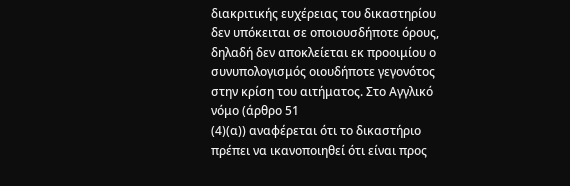διακριτικής ευχέρειας του δικαστηρίου δεν υπόκειται σε οποιουσδήποτε όρους, δηλαδή δεν αποκλείεται εκ προοιμίου ο συνυπολογισμός οιουδήποτε γεγονότος στην κρίση του αιτήματος. Στο Αγγλικό νόμο (άρθρο 51
(4)(α)) αναφέρεται ότι το δικαστήριο πρέπει να ικανοποιηθεί ότι είναι προς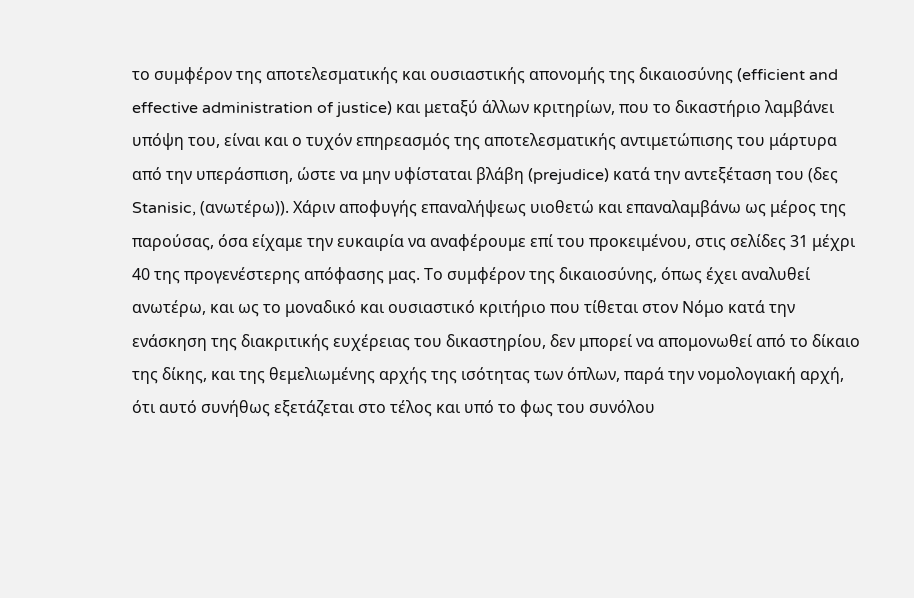το συμφέρον της αποτελεσματικής και ουσιαστικής απονομής της δικαιοσύνης (efficient and effective administration of justice) και μεταξύ άλλων κριτηρίων, που το δικαστήριο λαμβάνει υπόψη του, είναι και ο τυχόν επηρεασμός της αποτελεσματικής αντιμετώπισης του μάρτυρα από την υπεράσπιση, ώστε να μην υφίσταται βλάβη (prejudice) κατά την αντεξέταση του (δες Stanisic, (ανωτέρω)). Χάριν αποφυγής επαναλήψεως υιοθετώ και επαναλαμβάνω ως μέρος της παρούσας, όσα είχαμε την ευκαιρία να αναφέρουμε επί του προκειμένου, στις σελίδες 31 μέχρι 40 της προγενέστερης απόφασης μας. Το συμφέρον της δικαιοσύνης, όπως έχει αναλυθεί ανωτέρω, και ως το μοναδικό και ουσιαστικό κριτήριο που τίθεται στον Νόμο κατά την ενάσκηση της διακριτικής ευχέρειας του δικαστηρίου, δεν μπορεί να απομονωθεί από το δίκαιο της δίκης, και της θεμελιωμένης αρχής της ισότητας των όπλων, παρά την νομολογιακή αρχή, ότι αυτό συνήθως εξετάζεται στο τέλος και υπό το φως του συνόλου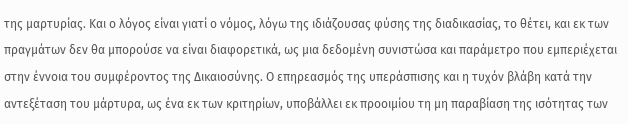της μαρτυρίας. Και ο λόγος είναι γιατί ο νόμος, λόγω της ιδιάζουσας φύσης της διαδικασίας, το θέτει, και εκ των πραγμάτων δεν θα μπορούσε να είναι διαφορετικά, ως μια δεδομένη συνιστώσα και παράμετρο που εμπεριέχεται στην έννοια του συμφέροντος της Δικαιοσύνης. Ο επηρεασμός της υπεράσπισης και η τυχόν βλάβη κατά την αντεξέταση του μάρτυρα, ως ένα εκ των κριτηρίων, υποβάλλει εκ προοιμίου τη μη παραβίαση της ισότητας των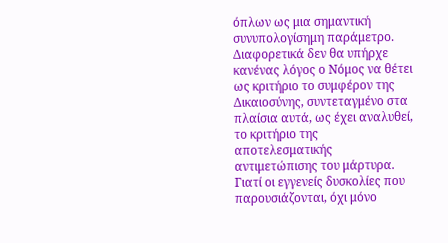όπλων ως μια σημαντική συνυπολογίσημη παράμετρο. Διαφορετικά δεν θα υπήρχε κανένας λόγος ο Νόμος να θέτει ως κριτήριο το συμφέρον της Δικαιοσύνης, συντεταγμένο στα πλαίσια αυτά, ως έχει αναλυθεί, το κριτήριο της αποτελεσματικής αντιμετώπισης του μάρτυρα. Γιατί οι εγγενείς δυσκολίες που παρουσιάζονται, όχι μόνο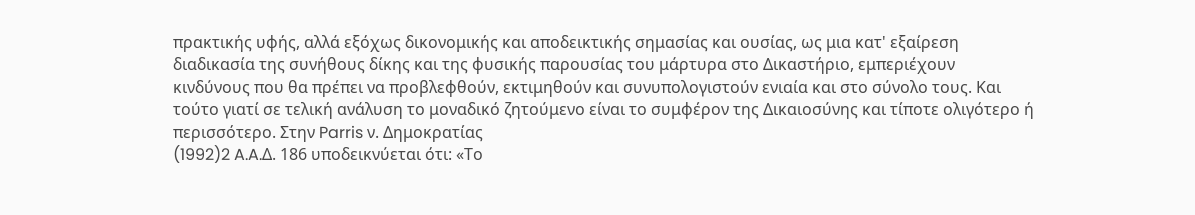πρακτικής υφής, αλλά εξόχως δικονομικής και αποδεικτικής σημασίας και ουσίας, ως μια κατ' εξαίρεση διαδικασία της συνήθους δίκης και της φυσικής παρουσίας του μάρτυρα στο Δικαστήριο, εμπεριέχουν κινδύνους που θα πρέπει να προβλεφθούν, εκτιμηθούν και συνυπολογιστούν ενιαία και στο σύνολο τους. Και τούτο γιατί σε τελική ανάλυση το μοναδικό ζητούμενο είναι το συμφέρον της Δικαιοσύνης και τίποτε ολιγότερο ή περισσότερο. Στην Parris ν. Δημοκρατίας
(1992)2 A.A.Δ. 186 υποδεικνύεται ότι: «Το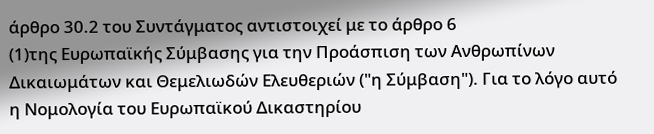άρθρο 30.2 του Συντάγματος αντιστοιχεί με το άρθρο 6
(1)της Ευρωπαϊκής Σύμβασης για την Προάσπιση των Ανθρωπίνων Δικαιωμάτων και Θεμελιωδών Ελευθεριών ("η Σύμβαση"). Για το λόγο αυτό η Νομολογία του Ευρωπαϊκού Δικαστηρίου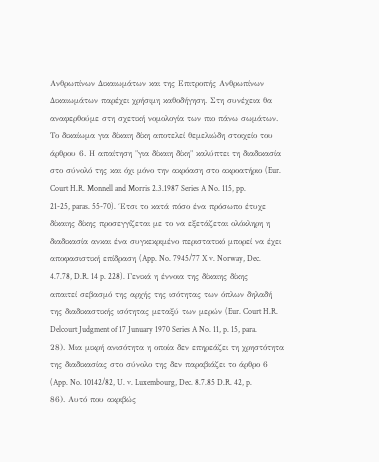Ανθρωπίνων Δικαιωμάτων και της Επιτροπής Ανθρωπίνων Δικαιωμάτων παρέχει χρήσιμη καθοδήγηση. Στη συνέχεια θα αναφερθούμε στη σχετική νομολογία των πιο πάνω σωμάτων. Το δικαίωμα για δίκαιη δίκη αποτελεί θεμελιώδη στοιχείο του άρθρου 6. Η απαίτηση "για δίκαιη δίκη" καλύπτει τη διαδικασία στο σύνολό της και όχι μόνο την ακρόαση στο ακροατήριο (Eur. Court H.R. Monnell and Morris 2.3.1987 Series A No. 115, pp. 21-25, paras. 55-70). ΄Ετσι το κατά πόσο ένα πρόσωπο έτυχε δίκαιης δίκης προσεγγίζεται με το να εξετάζεται ολόκληρη η διαδικασία ανκαι ένα συγκεκριμένο περιστατικό μπορεί να έχει αποφασιστική επίδραση (App. No. 7945/77 X v. Norway, Dec. 4.7.78, D.R. 14 p. 228). Γενικά η έννοια της δίκαιης δίκης απαιτεί σεβασμό της αρχής της ισότητας των όπλων δηλαδή της διαδικαστικής ισότητας μεταξύ των μερών (Eur. Court H.R. Delcourt Judgment of 17 Junuary 1970 Series A No. 11, p. 15, para. 28). Μια μικρή ανισότητα η οποία δεν επηρεάζει τη χρηστότητα της διαδικασίας στο σύνολο της δεν παραβιάζει το άρθρο 6 (App. No. 10142/82, U. v. Luxembourg, Dec. 8.7.85 D.R. 42, p. 86). Αυτό που ακριβώς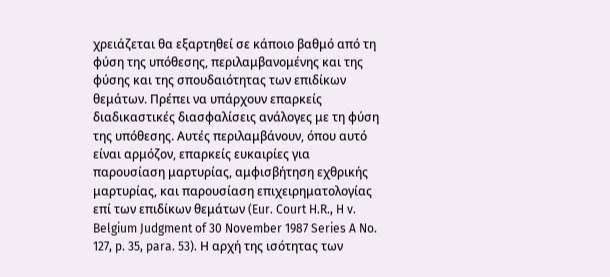χρειάζεται θα εξαρτηθεί σε κάποιο βαθμό από τη φύση της υπόθεσης, περιλαμβανομένης και της φύσης και της σπουδαιότητας των επιδίκων θεμάτων. Πρέπει να υπάρχουν επαρκείς διαδικαστικές διασφαλίσεις ανάλογες με τη φύση της υπόθεσης. Αυτές περιλαμβάνουν, όπου αυτό είναι αρμόζον, επαρκείς ευκαιρίες για παρουσίαση μαρτυρίας, αμφισβήτηση εχθρικής μαρτυρίας, και παρουσίαση επιχειρηματολογίας επί των επιδίκων θεμάτων (Eur. Court H.R., H v. Belgium Judgment of 30 November 1987 Series A No. 127, p. 35, para. 53). Η αρχή της ισότητας των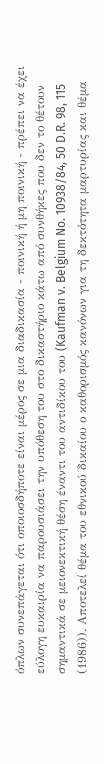όπλων συνεπάγεται ότι οποιοσδήποτε είναι μέρος σε μια διαδικασία - ποινική ή μη ποινική - πρέπει να έχει εύλογη ευκαιρία να παρουσιάσει την υπόθεση του στο δικαστήριο κάτω από συνθήκες που δεν το θέτουν σημαντικά σε μειονεκτική θέση έναντι του αντιδίκου του (Kaufman v. Belgium No. 10938/84, 50 D.R. 98, 115
(1986)). Αποτελεί θέμα του εθνικού δικαίου ο καθορισμός κανόνων για τη δεκτότητα μαρτυρίας και θέμα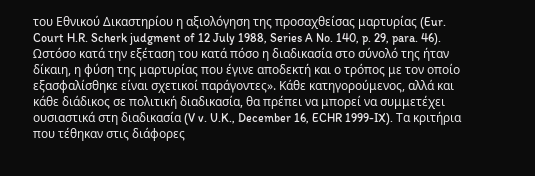του Εθνικού Δικαστηρίου η αξιολόγηση της προσαχθείσας μαρτυρίας (Eur. Court H.R. Scherk judgment of 12 July 1988, Series A No. 140, p. 29, para. 46). Ωστόσο κατά την εξέταση του κατά πόσο η διαδικασία στο σύνολό της ήταν δίκαιη, η φύση της μαρτυρίας που έγινε αποδεκτή και ο τρόπος με τον οποίο εξασφαλίσθηκε είναι σχετικοί παράγοντες». Κάθε κατηγορούμενος, αλλά και κάθε διάδικος σε πολιτική διαδικασία, θα πρέπει να μπορεί να συμμετέχει ουσιαστικά στη διαδικασία (V v. U.K., December 16, ECHR 1999-IX). Τα κριτήρια που τέθηκαν στις διάφορες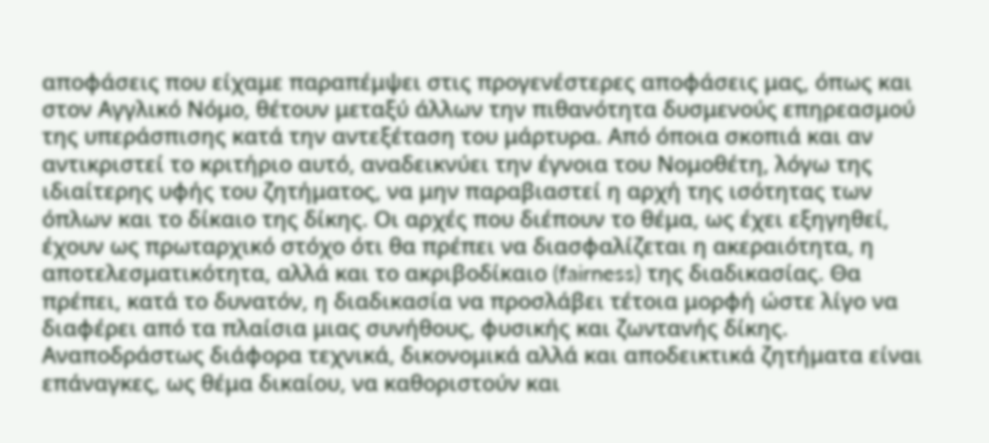αποφάσεις που είχαμε παραπέμψει στις προγενέστερες αποφάσεις μας, όπως και στον Αγγλικό Νόμο, θέτουν μεταξύ άλλων την πιθανότητα δυσμενούς επηρεασμού της υπεράσπισης κατά την αντεξέταση του μάρτυρα. Από όποια σκοπιά και αν αντικριστεί το κριτήριο αυτό, αναδεικνύει την έγνοια του Νομοθέτη, λόγω της ιδιαίτερης υφής του ζητήματος, να μην παραβιαστεί η αρχή της ισότητας των όπλων και το δίκαιο της δίκης. Οι αρχές που διέπουν το θέμα, ως έχει εξηγηθεί, έχουν ως πρωταρχικό στόχο ότι θα πρέπει να διασφαλίζεται η ακεραιότητα, η αποτελεσματικότητα, αλλά και το ακριβοδίκαιο (fairness) της διαδικασίας. Θα πρέπει, κατά το δυνατόν, η διαδικασία να προσλάβει τέτοια μορφή ώστε λίγο να διαφέρει από τα πλαίσια μιας συνήθους, φυσικής και ζωντανής δίκης. Αναποδράστως διάφορα τεχνικά, δικονομικά αλλά και αποδεικτικά ζητήματα είναι επάναγκες, ως θέμα δικαίου, να καθοριστούν και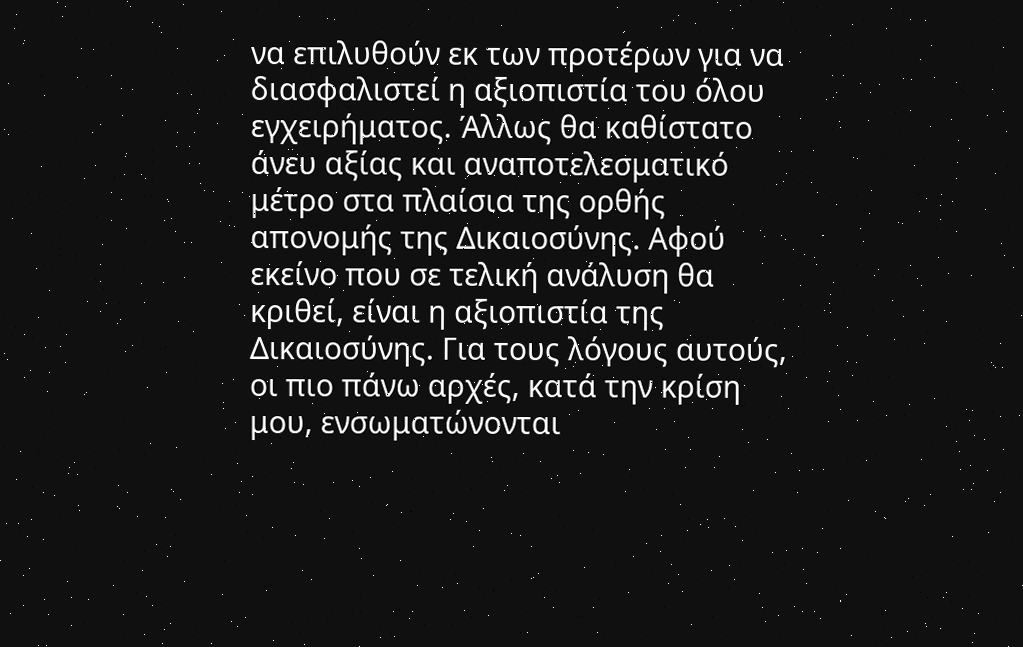να επιλυθούν εκ των προτέρων για να διασφαλιστεί η αξιοπιστία του όλου εγχειρήματος. Άλλως θα καθίστατο άνευ αξίας και αναποτελεσματικό μέτρο στα πλαίσια της ορθής απονομής της Δικαιοσύνης. Αφού εκείνο που σε τελική ανάλυση θα κριθεί, είναι η αξιοπιστία της Δικαιοσύνης. Για τους λόγους αυτούς, οι πιο πάνω αρχές, κατά την κρίση μου, ενσωματώνονται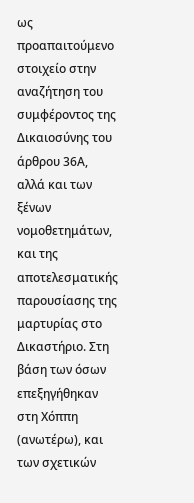ως προαπαιτούμενο στοιχείο στην αναζήτηση του συμφέροντος της Δικαιοσύνης του άρθρου 36Α, αλλά και των ξένων νομοθετημάτων, και της αποτελεσματικής παρουσίασης της μαρτυρίας στο Δικαστήριο. Στη βάση των όσων επεξηγήθηκαν στη Χόππη (ανωτέρω), και των σχετικών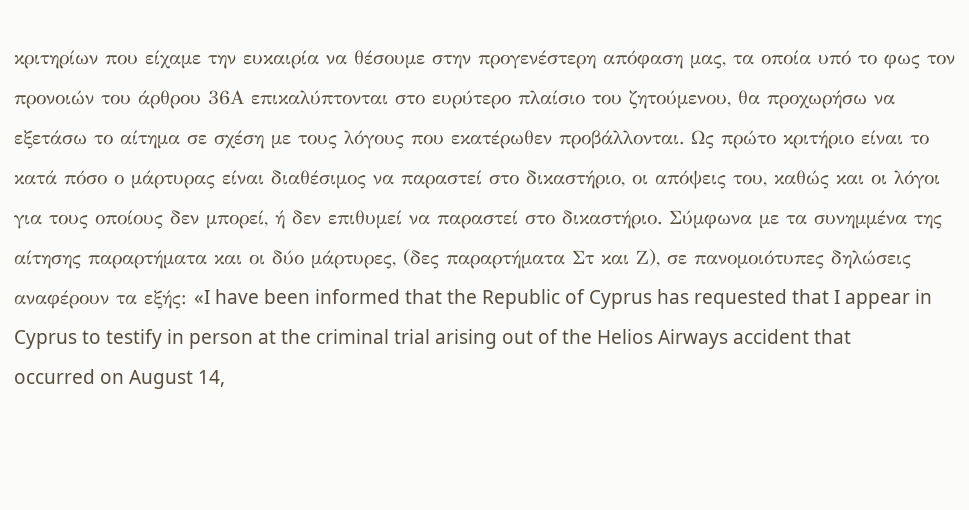κριτηρίων που είχαμε την ευκαιρία να θέσουμε στην προγενέστερη απόφαση μας, τα οποία υπό το φως τον προνοιών του άρθρου 36Α επικαλύπτονται στο ευρύτερο πλαίσιο του ζητούμενου, θα προχωρήσω να εξετάσω το αίτημα σε σχέση με τους λόγους που εκατέρωθεν προβάλλονται. Ως πρώτο κριτήριο είναι το κατά πόσο ο μάρτυρας είναι διαθέσιμος να παραστεί στο δικαστήριο, οι απόψεις του, καθώς και οι λόγοι για τους οποίους δεν μπορεί, ή δεν επιθυμεί να παραστεί στο δικαστήριο. Σύμφωνα με τα συνημμένα της αίτησης παραρτήματα και οι δύο μάρτυρες, (δες παραρτήματα Στ και Ζ), σε πανομοιότυπες δηλώσεις αναφέρουν τα εξής: «I have been informed that the Republic of Cyprus has requested that I appear in Cyprus to testify in person at the criminal trial arising out of the Helios Airways accident that occurred on August 14,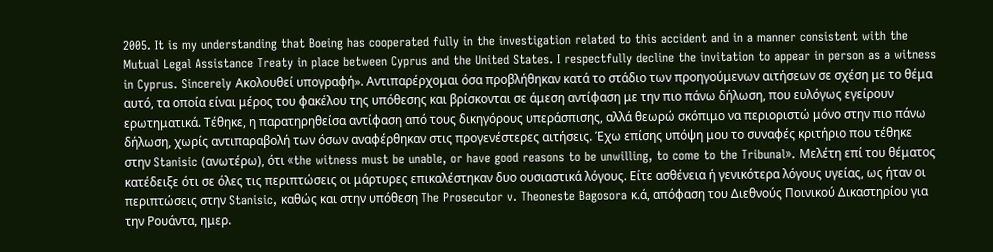2005. It is my understanding that Boeing has cooperated fully in the investigation related to this accident and in a manner consistent with the Mutual Legal Assistance Treaty in place between Cyprus and the United States. I respectfully decline the invitation to appear in person as a witness in Cyprus. Sincerely Ακολουθεί υπογραφή». Αντιπαρέρχομαι όσα προβλήθηκαν κατά το στάδιο των προηγούμενων αιτήσεων σε σχέση με το θέμα αυτό, τα οποία είναι μέρος του φακέλου της υπόθεσης και βρίσκονται σε άμεση αντίφαση με την πιο πάνω δήλωση, που ευλόγως εγείρουν ερωτηματικά. Τέθηκε, η παρατηρηθείσα αντίφαση από τους δικηγόρους υπεράσπισης, αλλά θεωρώ σκόπιμο να περιοριστώ μόνο στην πιο πάνω δήλωση, χωρίς αντιπαραβολή των όσων αναφέρθηκαν στις προγενέστερες αιτήσεις. Έχω επίσης υπόψη μου το συναφές κριτήριο που τέθηκε στην Stanisic (ανωτέρω), ότι «the witness must be unable, or have good reasons to be unwilling, to come to the Tribunal». Μελέτη επί του θέματος κατέδειξε ότι σε όλες τις περιπτώσεις οι μάρτυρες επικαλέστηκαν δυο ουσιαστικά λόγους. Είτε ασθένεια ή γενικότερα λόγους υγείας, ως ήταν οι περιπτώσεις στην Stanisic, καθώς και στην υπόθεση The Prosecutor v. Theoneste Bagosora κ.ά, απόφαση του Διεθνούς Ποινικού Δικαστηρίου για την Ρουάντα, ημερ.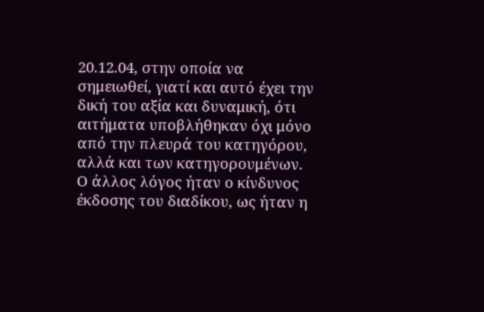20.12.04, στην οποία να σημειωθεί, γιατί και αυτό έχει την δική του αξία και δυναμική, ότι αιτήματα υποβλήθηκαν όχι μόνο από την πλευρά του κατηγόρου, αλλά και των κατηγορουμένων. Ο άλλος λόγος ήταν ο κίνδυνος έκδοσης του διαδίκου, ως ήταν η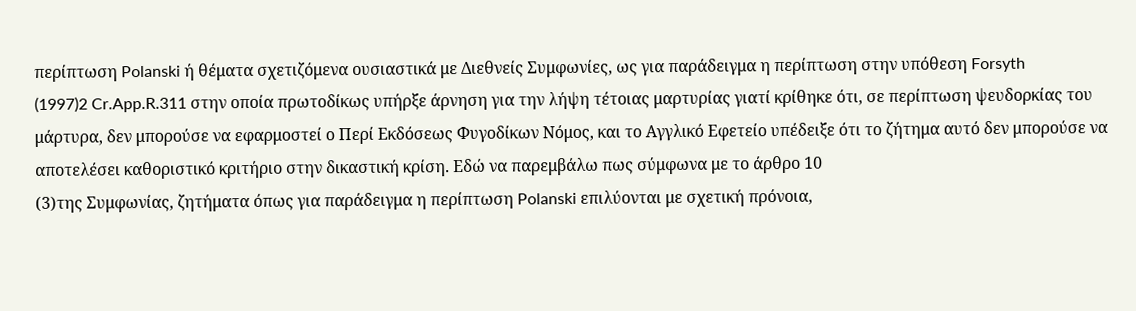περίπτωση Polanski ή θέματα σχετιζόμενα ουσιαστικά με Διεθνείς Συμφωνίες, ως για παράδειγμα η περίπτωση στην υπόθεση Forsyth
(1997)2 Cr.App.R.311 στην οποία πρωτοδίκως υπήρξε άρνηση για την λήψη τέτοιας μαρτυρίας γιατί κρίθηκε ότι, σε περίπτωση ψευδορκίας του μάρτυρα, δεν μπορούσε να εφαρμοστεί ο Περί Εκδόσεως Φυγοδίκων Νόμος, και το Αγγλικό Εφετείο υπέδειξε ότι το ζήτημα αυτό δεν μπορούσε να αποτελέσει καθοριστικό κριτήριο στην δικαστική κρίση. Εδώ να παρεμβάλω πως σύμφωνα με το άρθρο 10
(3)της Συμφωνίας, ζητήματα όπως για παράδειγμα η περίπτωση Polanski επιλύονται με σχετική πρόνοια,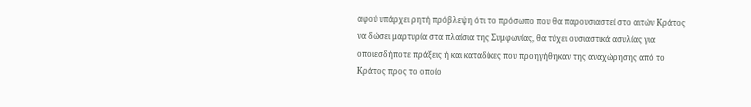αφού υπάρχει ρητή πρόβλεψη ότι το πρόσωπο που θα παρουσιαστεί στο αιτών Κράτος να δώσει μαρτυρία στα πλαίσια της Συμφωνίας, θα τύχει ουσιαστικά ασυλίας για οποιεσδήποτε πράξεις ή και καταδίκες που προηγήθηκαν της αναχώρησης από το Κράτος προς το οποίο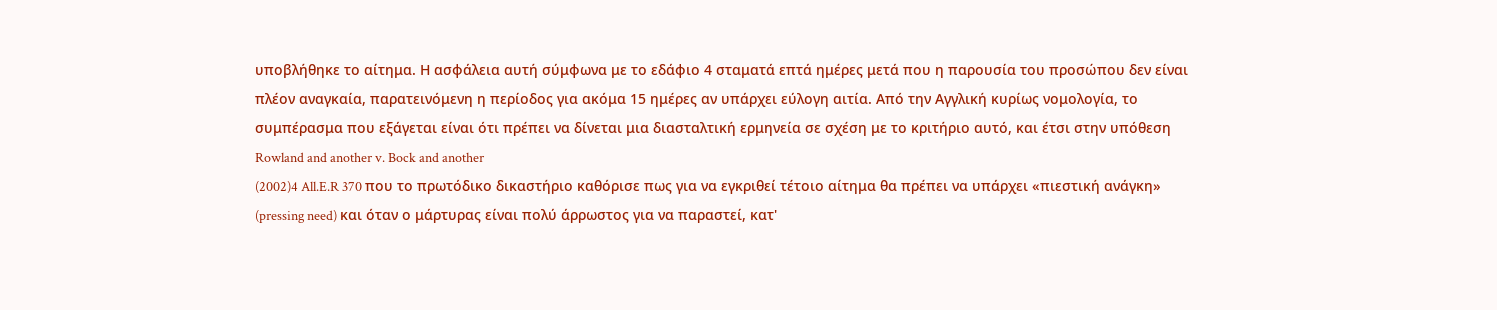υποβλήθηκε το αίτημα. Η ασφάλεια αυτή σύμφωνα με το εδάφιο 4 σταματά επτά ημέρες μετά που η παρουσία του προσώπου δεν είναι πλέον αναγκαία, παρατεινόμενη η περίοδος για ακόμα 15 ημέρες αν υπάρχει εύλογη αιτία. Από την Αγγλική κυρίως νομολογία, το συμπέρασμα που εξάγεται είναι ότι πρέπει να δίνεται μια διασταλτική ερμηνεία σε σχέση με το κριτήριο αυτό, και έτσι στην υπόθεση Rowland and another v. Bock and another
(2002)4 All.E.R 370 που το πρωτόδικο δικαστήριο καθόρισε πως για να εγκριθεί τέτοιο αίτημα θα πρέπει να υπάρχει «πιεστική ανάγκη» (pressing need) και όταν ο μάρτυρας είναι πολύ άρρωστος για να παραστεί, κατ'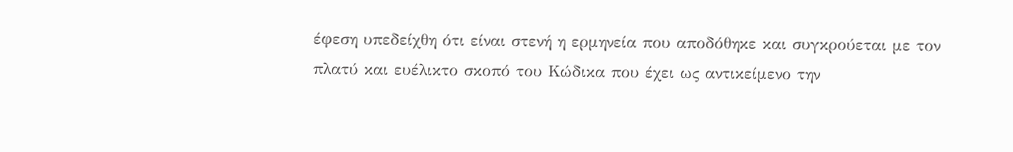έφεση υπεδείχθη ότι είναι στενή η ερμηνεία που αποδόθηκε και συγκρούεται με τον πλατύ και ευέλικτο σκοπό του Κώδικα που έχει ως αντικείμενο την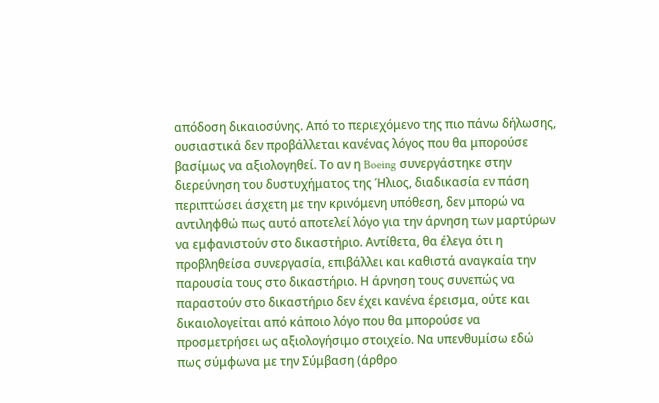απόδοση δικαιοσύνης. Από το περιεχόμενο της πιο πάνω δήλωσης, ουσιαστικά δεν προβάλλεται κανένας λόγος που θα μπορούσε βασίμως να αξιολογηθεί. Το αν η Boeing συνεργάστηκε στην διερεύνηση του δυστυχήματος της Ήλιος, διαδικασία εν πάση περιπτώσει άσχετη με την κρινόμενη υπόθεση, δεν μπορώ να αντιληφθώ πως αυτό αποτελεί λόγο για την άρνηση των μαρτύρων να εμφανιστούν στο δικαστήριο. Αντίθετα, θα έλεγα ότι η προβληθείσα συνεργασία, επιβάλλει και καθιστά αναγκαία την παρουσία τους στο δικαστήριο. Η άρνηση τους συνεπώς να παραστούν στο δικαστήριο δεν έχει κανένα έρεισμα, ούτε και δικαιολογείται από κάποιο λόγο που θα μπορούσε να προσμετρήσει ως αξιολογήσιμο στοιχείο. Να υπενθυμίσω εδώ πως σύμφωνα με την Σύμβαση (άρθρο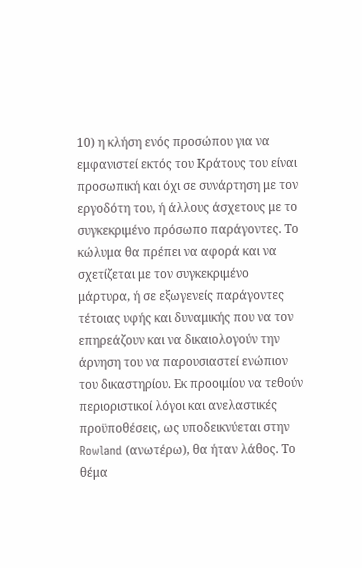10) η κλήση ενός προσώπου για να εμφανιστεί εκτός του Κράτους του είναι προσωπική και όχι σε συνάρτηση με τον εργοδότη του, ή άλλους άσχετους με το συγκεκριμένο πρόσωπο παράγοντες. Το κώλυμα θα πρέπει να αφορά και να σχετίζεται με τον συγκεκριμένο μάρτυρα, ή σε εξωγενείς παράγοντες τέτοιας υφής και δυναμικής που να τον επηρεάζουν και να δικαιολογούν την άρνηση του να παρουσιαστεί ενώπιον του δικαστηρίου. Εκ προοιμίου να τεθούν περιοριστικοί λόγοι και ανελαστικές προϋποθέσεις, ως υποδεικνύεται στην Rowland (ανωτέρω), θα ήταν λάθος. Το θέμα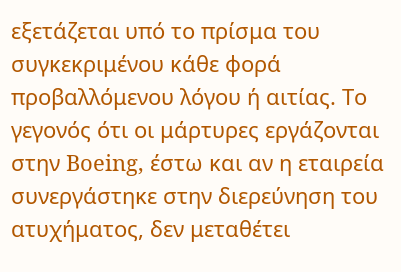εξετάζεται υπό το πρίσμα του συγκεκριμένου κάθε φορά προβαλλόμενου λόγου ή αιτίας. Το γεγονός ότι οι μάρτυρες εργάζονται στην Boeing, έστω και αν η εταιρεία συνεργάστηκε στην διερεύνηση του ατυχήματος, δεν μεταθέτει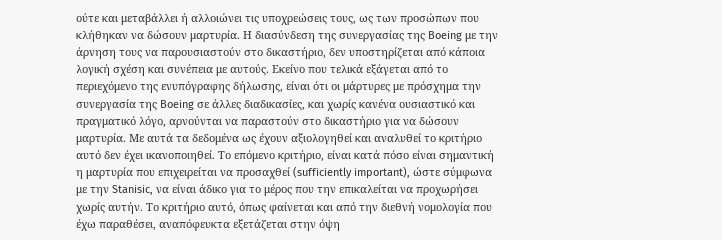ούτε και μεταβάλλει ή αλλοιώνει τις υποχρεώσεις τους, ως των προσώπων που κλήθηκαν να δώσουν μαρτυρία. Η διασύνδεση της συνεργασίας της Boeing με την άρνηση τους να παρουσιαστούν στο δικαστήριο, δεν υποστηρίζεται από κάποια λογική σχέση και συνέπεια με αυτούς. Εκείνο που τελικά εξάγεται από το περιεχόμενο της ενυπόγραφης δήλωσης, είναι ότι οι μάρτυρες με πρόσχημα την συνεργασία της Boeing σε άλλες διαδικασίες, και χωρίς κανένα ουσιαστικό και πραγματικό λόγο, αρνούνται να παραστούν στο δικαστήριο για να δώσουν μαρτυρία. Με αυτά τα δεδομένα ως έχουν αξιολογηθεί και αναλυθεί το κριτήριο αυτό δεν έχει ικανοποιηθεί. Το επόμενο κριτήριο, είναι κατά πόσο είναι σημαντική η μαρτυρία που επιχειρείται να προσαχθεί (sufficiently important), ώστε σύμφωνα με την Stanisic, να είναι άδικο για το μέρος που την επικαλείται να προχωρήσει χωρίς αυτήν. Το κριτήριο αυτό, όπως φαίνεται και από την διεθνή νομολογία που έχω παραθέσει, αναπόφευκτα εξετάζεται στην όψη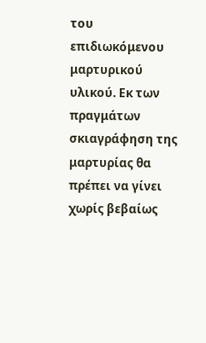του επιδιωκόμενου μαρτυρικού υλικού. Εκ των πραγμάτων σκιαγράφηση της μαρτυρίας θα πρέπει να γίνει χωρίς βεβαίως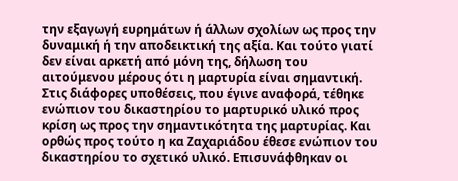την εξαγωγή ευρημάτων ή άλλων σχολίων ως προς την δυναμική ή την αποδεικτική της αξία. Και τούτο γιατί δεν είναι αρκετή από μόνη της, δήλωση του αιτούμενου μέρους ότι η μαρτυρία είναι σημαντική. Στις διάφορες υποθέσεις, που έγινε αναφορά, τέθηκε ενώπιον του δικαστηρίου το μαρτυρικό υλικό προς κρίση ως προς την σημαντικότητα της μαρτυρίας. Και ορθώς προς τούτο η κα Ζαχαριάδου έθεσε ενώπιον του δικαστηρίου το σχετικό υλικό. Επισυνάφθηκαν οι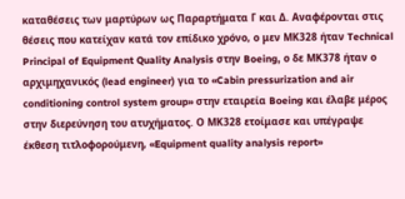καταθέσεις των μαρτύρων ως Παραρτήματα Γ και Δ. Αναφέρονται στις θέσεις που κατείχαν κατά τον επίδικο χρόνο, ο μεν ΜΚ328 ήταν Technical Principal of Equipment Quality Analysis στην Boeing, ο δε ΜΚ378 ήταν ο αρχιμηχανικός (lead engineer) για το «Cabin pressurization and air conditioning control system group» στην εταιρεία Boeing και έλαβε μέρος στην διερεύνηση του ατυχήματος. Ο ΜΚ328 ετοίμασε και υπέγραψε έκθεση τιτλοφορούμενη, «Equipment quality analysis report»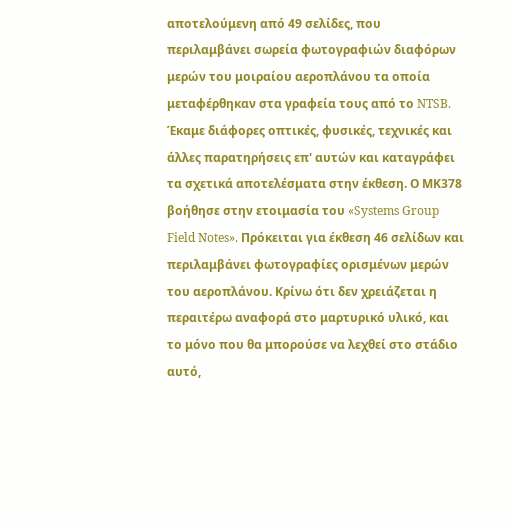αποτελούμενη από 49 σελίδες, που περιλαμβάνει σωρεία φωτογραφιών διαφόρων μερών του μοιραίου αεροπλάνου τα οποία μεταφέρθηκαν στα γραφεία τους από το NTSB. Έκαμε διάφορες οπτικές, φυσικές, τεχνικές και άλλες παρατηρήσεις επ' αυτών και καταγράφει τα σχετικά αποτελέσματα στην έκθεση. Ο ΜΚ378 βοήθησε στην ετοιμασία του «Systems Group Field Notes». Πρόκειται για έκθεση 46 σελίδων και περιλαμβάνει φωτογραφίες ορισμένων μερών του αεροπλάνου. Κρίνω ότι δεν χρειάζεται η περαιτέρω αναφορά στο μαρτυρικό υλικό, και το μόνο που θα μπορούσε να λεχθεί στο στάδιο αυτό,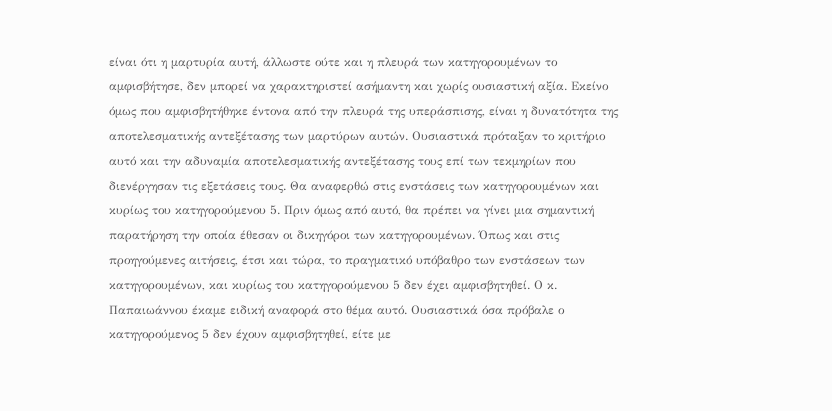είναι ότι η μαρτυρία αυτή, άλλωστε ούτε και η πλευρά των κατηγορουμένων το αμφισβήτησε, δεν μπορεί να χαρακτηριστεί ασήμαντη και χωρίς ουσιαστική αξία. Εκείνο όμως που αμφισβητήθηκε έντονα από την πλευρά της υπεράσπισης, είναι η δυνατότητα της αποτελεσματικής αντεξέτασης των μαρτύρων αυτών. Ουσιαστικά πρόταξαν το κριτήριο αυτό και την αδυναμία αποτελεσματικής αντεξέτασης τους επί των τεκμηρίων που διενέργησαν τις εξετάσεις τους. Θα αναφερθώ στις ενστάσεις των κατηγορουμένων και κυρίως του κατηγορούμενου 5. Πριν όμως από αυτό, θα πρέπει να γίνει μια σημαντική παρατήρηση την οποία έθεσαν οι δικηγόροι των κατηγορουμένων. Όπως και στις προηγούμενες αιτήσεις, έτσι και τώρα, το πραγματικό υπόβαθρο των ενστάσεων των κατηγορουμένων, και κυρίως του κατηγορούμενου 5 δεν έχει αμφισβητηθεί. Ο κ. Παπαιωάννου έκαμε ειδική αναφορά στο θέμα αυτό. Ουσιαστικά όσα πρόβαλε ο κατηγορούμενος 5 δεν έχουν αμφισβητηθεί, είτε με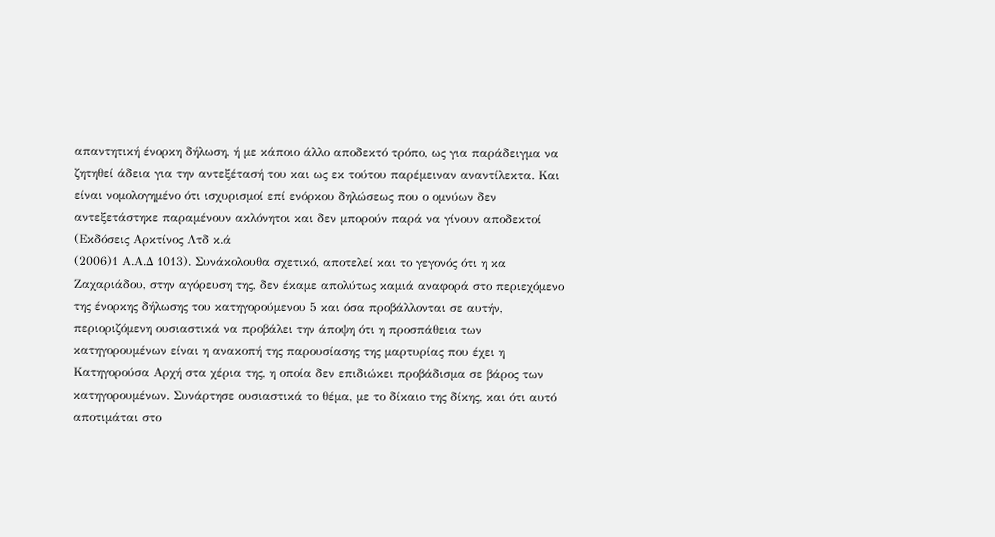απαντητική ένορκη δήλωση, ή με κάποιο άλλο αποδεκτό τρόπο, ως για παράδειγμα να ζητηθεί άδεια για την αντεξέτασή του και ως εκ τούτου παρέμειναν αναντίλεκτα. Και είναι νομολογημένο ότι ισχυρισμοί επί ενόρκου δηλώσεως που ο ομνύων δεν αντεξετάστηκε παραμένουν ακλόνητοι και δεν μπορούν παρά να γίνουν αποδεκτοί (Εκδόσεις Αρκτίνος Λτδ κ.ά
(2006)1 Α.Α.Δ 1013). Συνάκολουθα σχετικό, αποτελεί και το γεγονός ότι η κα Ζαχαριάδου, στην αγόρευση της, δεν έκαμε απολύτως καμιά αναφορά στο περιεχόμενο της ένορκης δήλωσης του κατηγορούμενου 5 και όσα προβάλλονται σε αυτήν, περιοριζόμενη ουσιαστικά να προβάλει την άποψη ότι η προσπάθεια των κατηγορουμένων είναι η ανακοπή της παρουσίασης της μαρτυρίας που έχει η Κατηγορούσα Αρχή στα χέρια της, η οποία δεν επιδιώκει προβάδισμα σε βάρος των κατηγορουμένων. Συνάρτησε ουσιαστικά το θέμα, με το δίκαιο της δίκης, και ότι αυτό αποτιμάται στο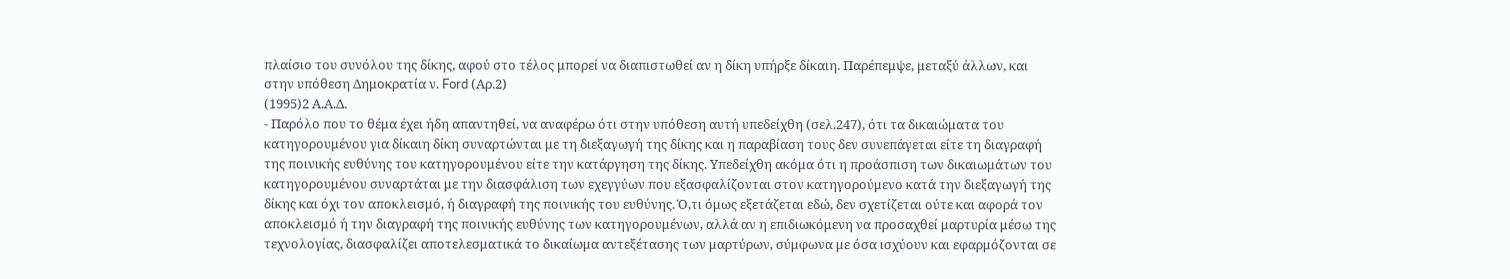πλαίσιο του συνόλου της δίκης, αφού στο τέλος μπορεί να διαπιστωθεί αν η δίκη υπήρξε δίκαιη. Παρέπεμψε, μεταξύ άλλων, και στην υπόθεση Δημοκρατία ν. Ford (Αρ.2)
(1995)2 Α.Α.Δ.
- Παρόλο που το θέμα έχει ήδη απαντηθεί, να αναφέρω ότι στην υπόθεση αυτή υπεδείχθη (σελ.247), ότι τα δικαιώματα του κατηγορουμένου για δίκαιη δίκη συναρτώνται με τη διεξαγωγή της δίκης και η παραβίαση τους δεν συνεπάγεται είτε τη διαγραφή της ποινικής ευθύνης του κατηγορουμένου είτε την κατάργηση της δίκης. Υπεδείχθη ακόμα ότι η προάσπιση των δικαιωμάτων του κατηγορουμένου συναρτάται με την διασφάλιση των εχεγγύων που εξασφαλίζονται στον κατηγορούμενο κατά την διεξαγωγή της δίκης και όχι τον αποκλεισμό, ή διαγραφή της ποινικής του ευθύνης. Ό,τι όμως εξετάζεται εδώ, δεν σχετίζεται ούτε και αφορά τον αποκλεισμό ή την διαγραφή της ποινικής ευθύνης των κατηγορουμένων, αλλά αν η επιδιωκόμενη να προσαχθεί μαρτυρία μέσω της τεχνολογίας, διασφαλίζει αποτελεσματικά το δικαίωμα αντεξέτασης των μαρτύρων, σύμφωνα με όσα ισχύουν και εφαρμόζονται σε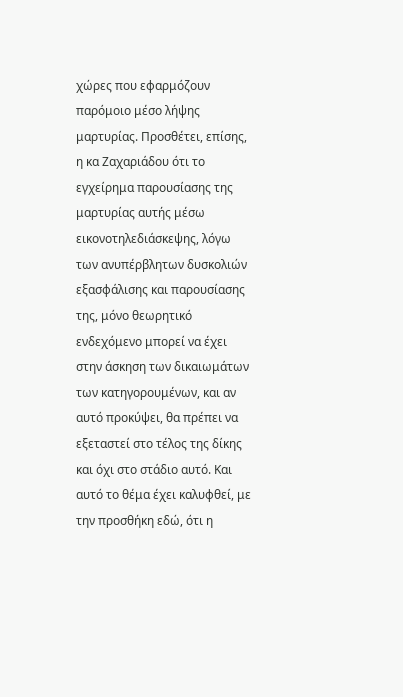χώρες που εφαρμόζουν παρόμοιο μέσο λήψης μαρτυρίας. Προσθέτει, επίσης, η κα Ζαχαριάδου ότι το εγχείρημα παρουσίασης της μαρτυρίας αυτής μέσω εικονοτηλεδιάσκεψης, λόγω των ανυπέρβλητων δυσκολιών εξασφάλισης και παρουσίασης της, μόνο θεωρητικό ενδεχόμενο μπορεί να έχει στην άσκηση των δικαιωμάτων των κατηγορουμένων, και αν αυτό προκύψει, θα πρέπει να εξεταστεί στο τέλος της δίκης και όχι στο στάδιο αυτό. Και αυτό το θέμα έχει καλυφθεί, με την προσθήκη εδώ, ότι η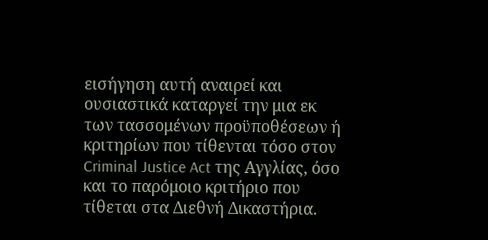εισήγηση αυτή αναιρεί και ουσιαστικά καταργεί την μια εκ των τασσομένων προϋποθέσεων ή κριτηρίων που τίθενται τόσο στον Criminal Justice Act της Αγγλίας, όσο και το παρόμοιο κριτήριο που τίθεται στα Διεθνή Δικαστήρια.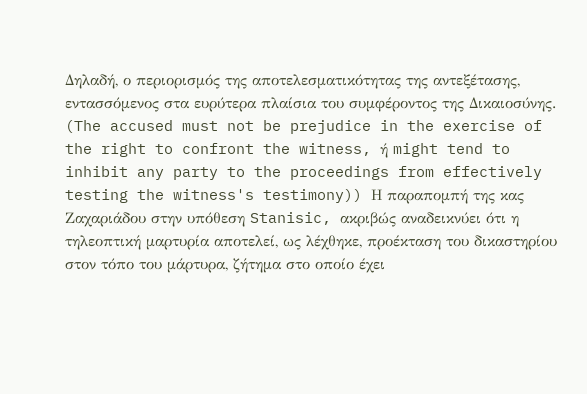Δηλαδή, ο περιορισμός της αποτελεσματικότητας της αντεξέτασης, εντασσόμενος στα ευρύτερα πλαίσια του συμφέροντος της Δικαιοσύνης. (The accused must not be prejudice in the exercise of the right to confront the witness, ή might tend to inhibit any party to the proceedings from effectively testing the witness's testimony)) Η παραπομπή της κας Ζαχαριάδου στην υπόθεση Stanisic, ακριβώς αναδεικνύει ότι η τηλεοπτική μαρτυρία αποτελεί, ως λέχθηκε, προέκταση του δικαστηρίου στον τόπο του μάρτυρα, ζήτημα στο οποίο έχει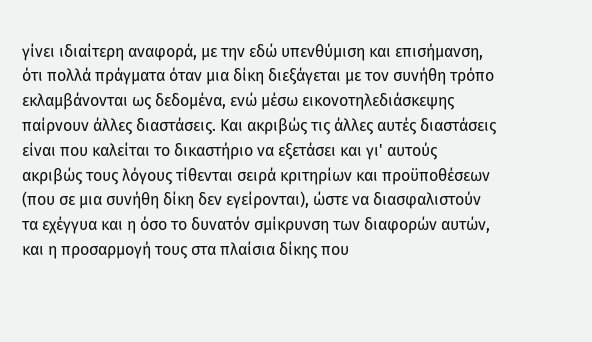γίνει ιδιαίτερη αναφορά, με την εδώ υπενθύμιση και επισήμανση, ότι πολλά πράγματα όταν μια δίκη διεξάγεται με τον συνήθη τρόπο εκλαμβάνονται ως δεδομένα, ενώ μέσω εικονοτηλεδιάσκεψης παίρνουν άλλες διαστάσεις. Και ακριβώς τις άλλες αυτές διαστάσεις είναι που καλείται το δικαστήριο να εξετάσει και γι' αυτούς ακριβώς τους λόγους τίθενται σειρά κριτηρίων και προϋποθέσεων (που σε μια συνήθη δίκη δεν εγείρονται), ώστε να διασφαλιστούν τα εχέγγυα και η όσο το δυνατόν σμίκρυνση των διαφορών αυτών, και η προσαρμογή τους στα πλαίσια δίκης που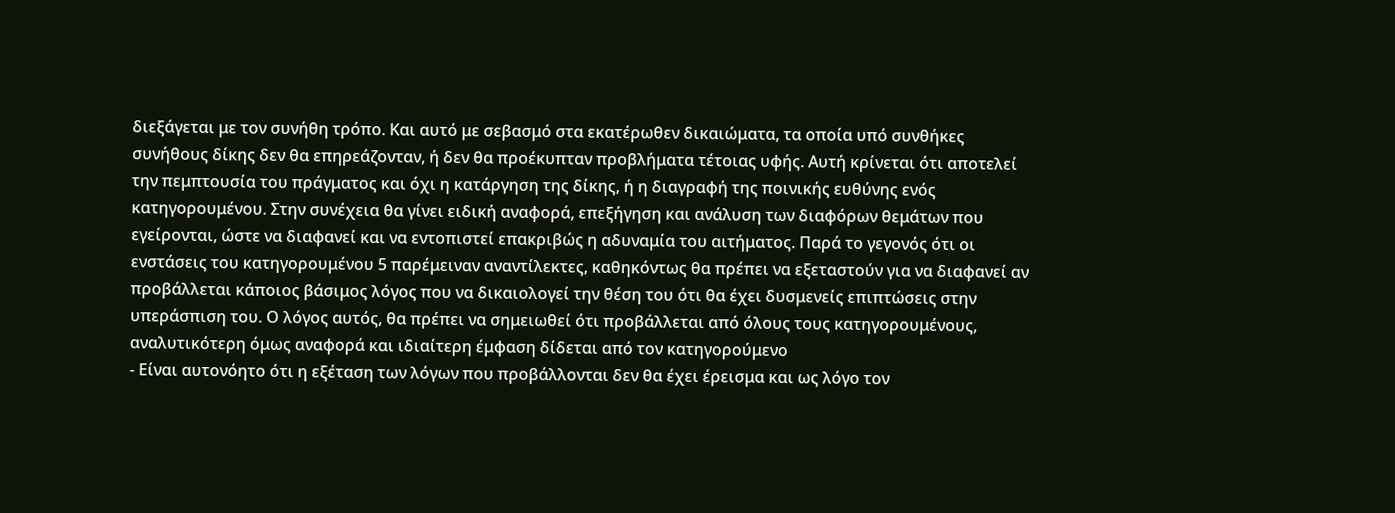διεξάγεται με τον συνήθη τρόπο. Και αυτό με σεβασμό στα εκατέρωθεν δικαιώματα, τα οποία υπό συνθήκες συνήθους δίκης δεν θα επηρεάζονταν, ή δεν θα προέκυπταν προβλήματα τέτοιας υφής. Αυτή κρίνεται ότι αποτελεί την πεμπτουσία του πράγματος και όχι η κατάργηση της δίκης, ή η διαγραφή της ποινικής ευθύνης ενός κατηγορουμένου. Στην συνέχεια θα γίνει ειδική αναφορά, επεξήγηση και ανάλυση των διαφόρων θεμάτων που εγείρονται, ώστε να διαφανεί και να εντοπιστεί επακριβώς η αδυναμία του αιτήματος. Παρά το γεγονός ότι οι ενστάσεις του κατηγορουμένου 5 παρέμειναν αναντίλεκτες, καθηκόντως θα πρέπει να εξεταστούν για να διαφανεί αν προβάλλεται κάποιος βάσιμος λόγος που να δικαιολογεί την θέση του ότι θα έχει δυσμενείς επιπτώσεις στην υπεράσπιση του. Ο λόγος αυτός, θα πρέπει να σημειωθεί ότι προβάλλεται από όλους τους κατηγορουμένους, αναλυτικότερη όμως αναφορά και ιδιαίτερη έμφαση δίδεται από τον κατηγορούμενο
- Είναι αυτονόητο ότι η εξέταση των λόγων που προβάλλονται δεν θα έχει έρεισμα και ως λόγο τον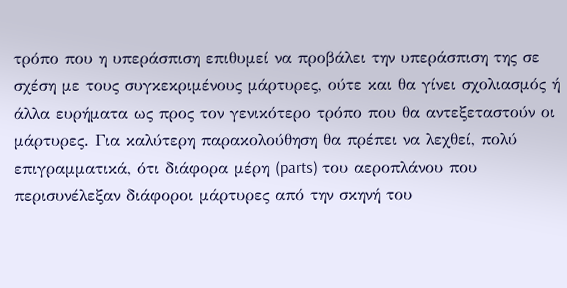τρόπο που η υπεράσπιση επιθυμεί να προβάλει την υπεράσπιση της σε σχέση με τους συγκεκριμένους μάρτυρες, ούτε και θα γίνει σχολιασμός ή άλλα ευρήματα ως προς τον γενικότερο τρόπο που θα αντεξεταστούν οι μάρτυρες. Για καλύτερη παρακολούθηση θα πρέπει να λεχθεί, πολύ επιγραμματικά, ότι διάφορα μέρη (parts) του αεροπλάνου που περισυνέλεξαν διάφοροι μάρτυρες από την σκηνή του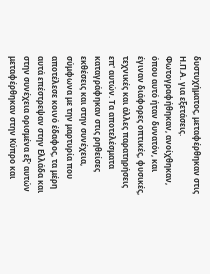δυστυχήματος, μεταφέρθηκαν στις Η.Π.Α. για εξετάσεις. Φωτογραφήθηκαν, ανοίχθηκαν, όπου αυτό ήταν δυνατόν, και έγιναν διάφορες οπτικές, φυσικές, τεχνικές και άλλες παρατηρήσεις επ' αυτών. Τα αποτελέσματα καταγράφηκαν στις ρηθείσες εκθέσεις και στην συνέχεια, σύμφωνα με την μαρτυρία που αποτέλεσε κοινό έδαφος, τα μέρη αυτά επέστρεψαν στην Ελλάδα και στην συνέχεια ορισμένα εξ' αυτών μεταφέρθηκαν στην Κύπρο και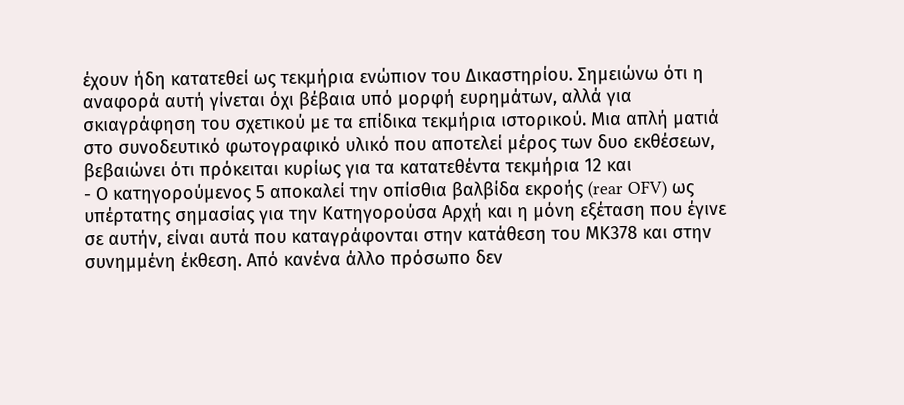έχουν ήδη κατατεθεί ως τεκμήρια ενώπιον του Δικαστηρίου. Σημειώνω ότι η αναφορά αυτή γίνεται όχι βέβαια υπό μορφή ευρημάτων, αλλά για σκιαγράφηση του σχετικού με τα επίδικα τεκμήρια ιστορικού. Μια απλή ματιά στο συνοδευτικό φωτογραφικό υλικό που αποτελεί μέρος των δυο εκθέσεων, βεβαιώνει ότι πρόκειται κυρίως για τα κατατεθέντα τεκμήρια 12 και
- Ο κατηγορούμενος 5 αποκαλεί την οπίσθια βαλβίδα εκροής (rear OFV) ως υπέρτατης σημασίας για την Κατηγορούσα Αρχή και η μόνη εξέταση που έγινε σε αυτήν, είναι αυτά που καταγράφονται στην κατάθεση του ΜΚ378 και στην συνημμένη έκθεση. Από κανένα άλλο πρόσωπο δεν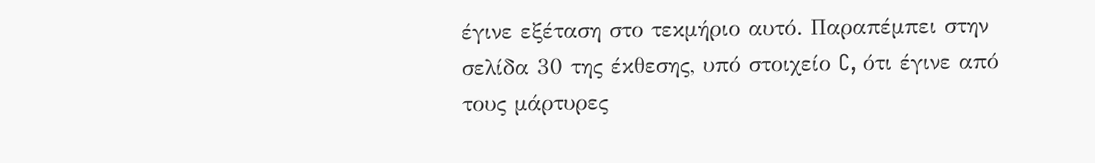έγινε εξέταση στο τεκμήριο αυτό. Παραπέμπει στην σελίδα 30 της έκθεσης, υπό στοιχείο C, ότι έγινε από τους μάρτυρες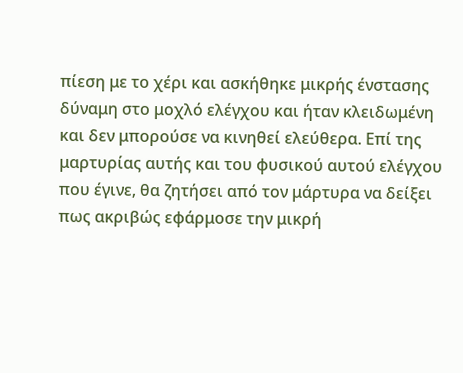πίεση με το χέρι και ασκήθηκε μικρής ένστασης δύναμη στο μοχλό ελέγχου και ήταν κλειδωμένη και δεν μπορούσε να κινηθεί ελεύθερα. Επί της μαρτυρίας αυτής και του φυσικού αυτού ελέγχου που έγινε, θα ζητήσει από τον μάρτυρα να δείξει πως ακριβώς εφάρμοσε την μικρή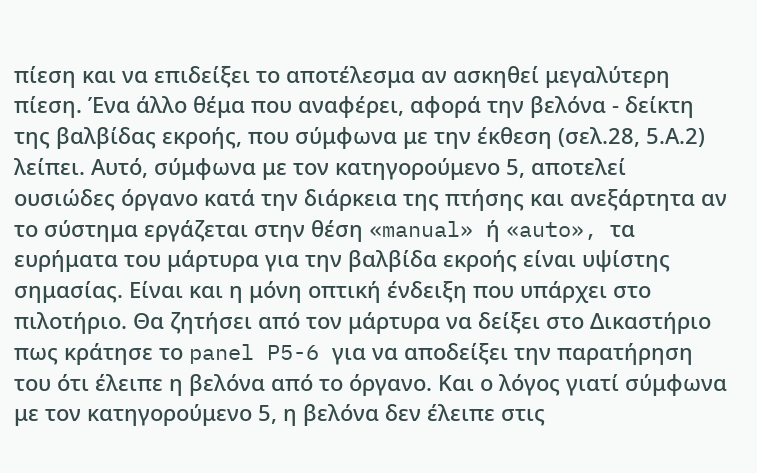πίεση και να επιδείξει το αποτέλεσμα αν ασκηθεί μεγαλύτερη πίεση. Ένα άλλο θέμα που αναφέρει, αφορά την βελόνα - δείκτη της βαλβίδας εκροής, που σύμφωνα με την έκθεση (σελ.28, 5.Α.2) λείπει. Αυτό, σύμφωνα με τον κατηγορούμενο 5, αποτελεί ουσιώδες όργανο κατά την διάρκεια της πτήσης και ανεξάρτητα αν το σύστημα εργάζεται στην θέση «manual» ή «auto», τα ευρήματα του μάρτυρα για την βαλβίδα εκροής είναι υψίστης σημασίας. Είναι και η μόνη οπτική ένδειξη που υπάρχει στο πιλοτήριο. Θα ζητήσει από τον μάρτυρα να δείξει στο Δικαστήριο πως κράτησε το panel P5-6 για να αποδείξει την παρατήρηση του ότι έλειπε η βελόνα από το όργανο. Και ο λόγος γιατί σύμφωνα με τον κατηγορούμενο 5, η βελόνα δεν έλειπε στις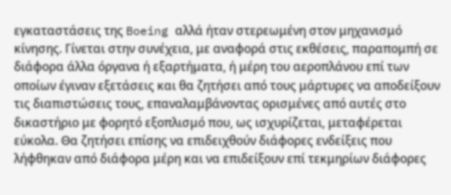εγκαταστάσεις της Boeing αλλά ήταν στερεωμένη στον μηχανισμό κίνησης. Γίνεται στην συνέχεια, με αναφορά στις εκθέσεις, παραπομπή σε διάφορα άλλα όργανα ή εξαρτήματα, ή μέρη του αεροπλάνου επί των οποίων έγιναν εξετάσεις και θα ζητήσει από τους μάρτυρες να αποδείξουν τις διαπιστώσεις τους, επαναλαμβάνοντας ορισμένες από αυτές στο δικαστήριο με φορητό εξοπλισμό που, ως ισχυρίζεται, μεταφέρεται εύκολα. Θα ζητήσει επίσης να επιδειχθούν διάφορες ενδείξεις που λήφθηκαν από διάφορα μέρη και να επιδείξουν επί τεκμηρίων διάφορες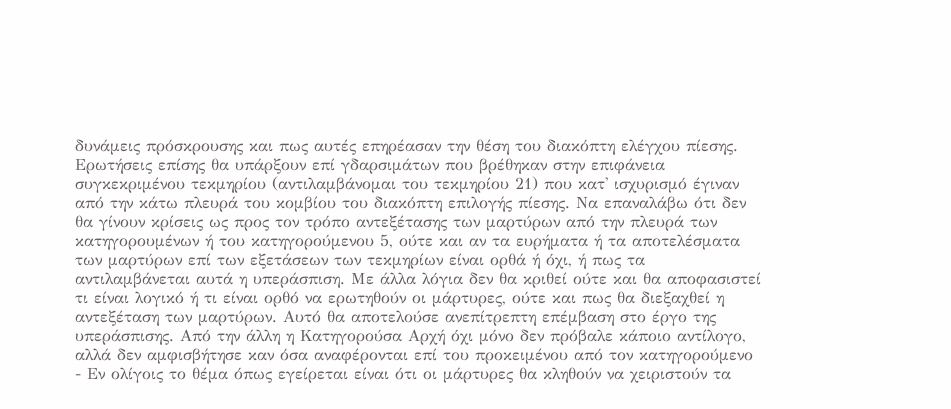δυνάμεις πρόσκρουσης και πως αυτές επηρέασαν την θέση του διακόπτη ελέγχου πίεσης. Ερωτήσεις επίσης θα υπάρξουν επί γδαρσιμάτων που βρέθηκαν στην επιφάνεια συγκεκριμένου τεκμηρίου (αντιλαμβάνομαι του τεκμηρίου 21) που κατ' ισχυρισμό έγιναν από την κάτω πλευρά του κομβίου του διακόπτη επιλογής πίεσης. Να επαναλάβω ότι δεν θα γίνουν κρίσεις ως προς τον τρόπο αντεξέτασης των μαρτύρων από την πλευρά των κατηγορουμένων ή του κατηγορούμενου 5, ούτε και αν τα ευρήματα ή τα αποτελέσματα των μαρτύρων επί των εξετάσεων των τεκμηρίων είναι ορθά ή όχι, ή πως τα αντιλαμβάνεται αυτά η υπεράσπιση. Με άλλα λόγια δεν θα κριθεί ούτε και θα αποφασιστεί τι είναι λογικό ή τι είναι ορθό να ερωτηθούν οι μάρτυρες, ούτε και πως θα διεξαχθεί η αντεξέταση των μαρτύρων. Αυτό θα αποτελούσε ανεπίτρεπτη επέμβαση στο έργο της υπεράσπισης. Από την άλλη η Κατηγορούσα Αρχή όχι μόνο δεν πρόβαλε κάποιο αντίλογο, αλλά δεν αμφισβήτησε καν όσα αναφέρονται επί του προκειμένου από τον κατηγορούμενο
- Εν ολίγοις το θέμα όπως εγείρεται είναι ότι οι μάρτυρες θα κληθούν να χειριστούν τα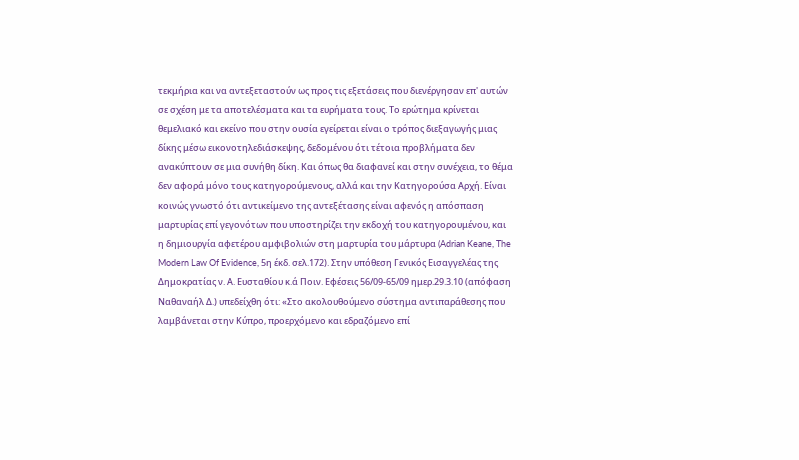τεκμήρια και να αντεξεταστούν ως προς τις εξετάσεις που διενέργησαν επ' αυτών σε σχέση με τα αποτελέσματα και τα ευρήματα τους. Το ερώτημα κρίνεται θεμελιακό και εκείνο που στην ουσία εγείρεται είναι ο τρόπος διεξαγωγής μιας δίκης μέσω εικονοτηλεδιάσκεψης, δεδομένου ότι τέτοια προβλήματα δεν ανακύπτουν σε μια συνήθη δίκη. Και όπως θα διαφανεί και στην συνέχεια, το θέμα δεν αφορά μόνο τους κατηγορούμενους, αλλά και την Κατηγορούσα Αρχή. Είναι κοινώς γνωστό ότι αντικείμενο της αντεξέτασης είναι αφενός η απόσπαση μαρτυρίας επί γεγονότων που υποστηρίζει την εκδοχή του κατηγορουμένου, και η δημιουργία αφετέρου αμφιβολιών στη μαρτυρία του μάρτυρα (Adrian Keane, The Modern Law Of Evidence, 5η έκδ. σελ.172). Στην υπόθεση Γενικός Εισαγγελέας της Δημοκρατίας ν. Α. Ευσταθίου κ.ά Ποιν. Εφέσεις 56/09-65/09 ημερ.29.3.10 (απόφαση Ναθαναήλ Δ.) υπεδείχθη ότι: «Στο ακολουθούμενο σύστημα αντιπαράθεσης που λαμβάνεται στην Κύπρο, προερχόμενο και εδραζόμενο επί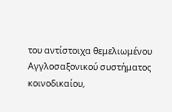του αντίστοιχα θεμελιωμένου Αγγλοσαξονικού συστήματος κοινοδικαίου,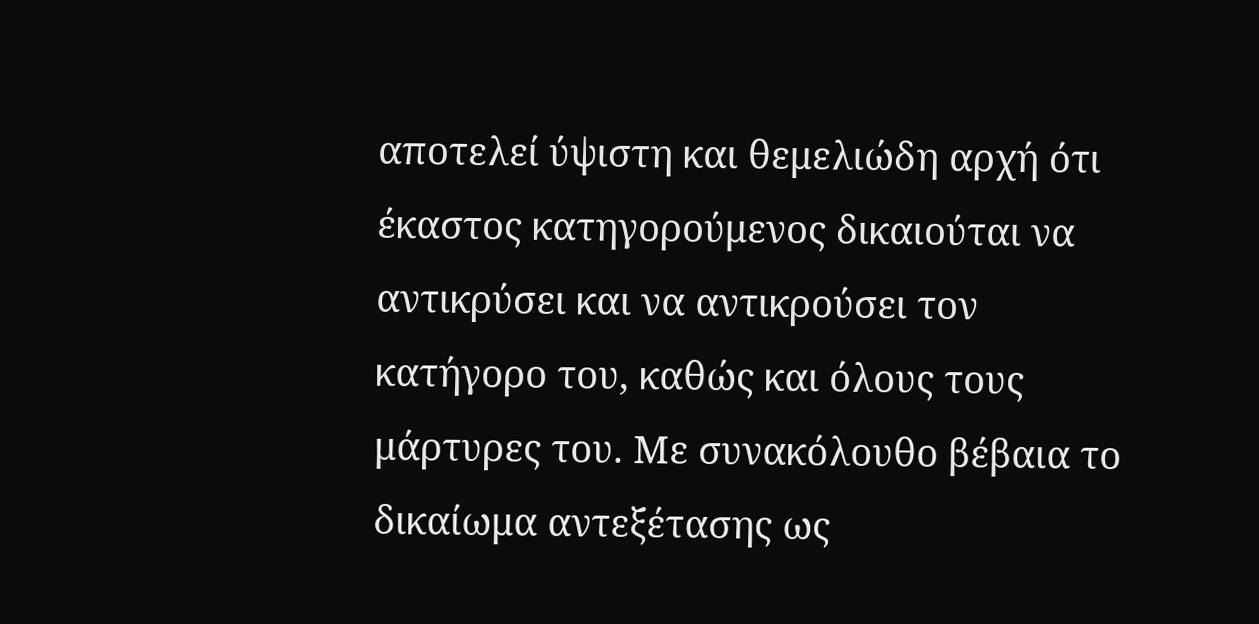αποτελεί ύψιστη και θεμελιώδη αρχή ότι έκαστος κατηγορούμενος δικαιούται να αντικρύσει και να αντικρούσει τον κατήγορο του, καθώς και όλους τους μάρτυρες του. Με συνακόλουθο βέβαια το δικαίωμα αντεξέτασης ως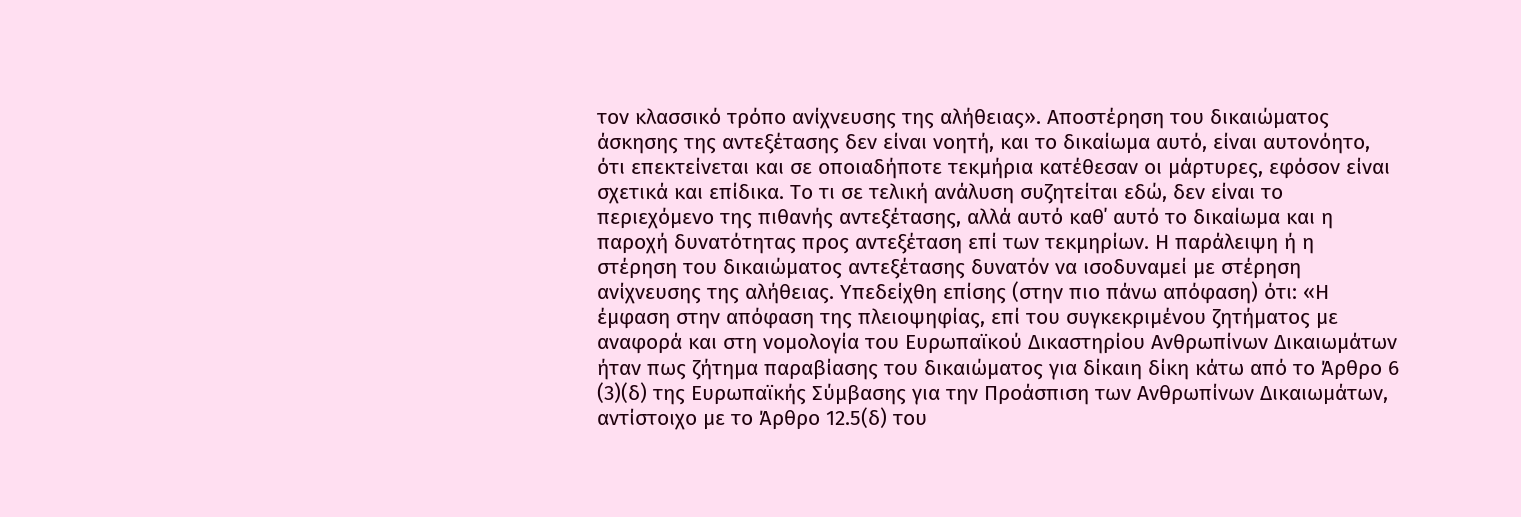τον κλασσικό τρόπο ανίχνευσης της αλήθειας». Αποστέρηση του δικαιώματος άσκησης της αντεξέτασης δεν είναι νοητή, και το δικαίωμα αυτό, είναι αυτονόητο, ότι επεκτείνεται και σε οποιαδήποτε τεκμήρια κατέθεσαν οι μάρτυρες, εφόσον είναι σχετικά και επίδικα. Το τι σε τελική ανάλυση συζητείται εδώ, δεν είναι το περιεχόμενο της πιθανής αντεξέτασης, αλλά αυτό καθ΄ αυτό το δικαίωμα και η παροχή δυνατότητας προς αντεξέταση επί των τεκμηρίων. Η παράλειψη ή η στέρηση του δικαιώματος αντεξέτασης δυνατόν να ισοδυναμεί με στέρηση ανίχνευσης της αλήθειας. Υπεδείχθη επίσης (στην πιο πάνω απόφαση) ότι: «Η έμφαση στην απόφαση της πλειοψηφίας, επί του συγκεκριμένου ζητήματος με αναφορά και στη νομολογία του Ευρωπαϊκού Δικαστηρίου Ανθρωπίνων Δικαιωμάτων ήταν πως ζήτημα παραβίασης του δικαιώματος για δίκαιη δίκη κάτω από το Άρθρο 6
(3)(δ) της Ευρωπαϊκής Σύμβασης για την Προάσπιση των Ανθρωπίνων Δικαιωμάτων, αντίστοιχο με το Άρθρο 12.5(δ) του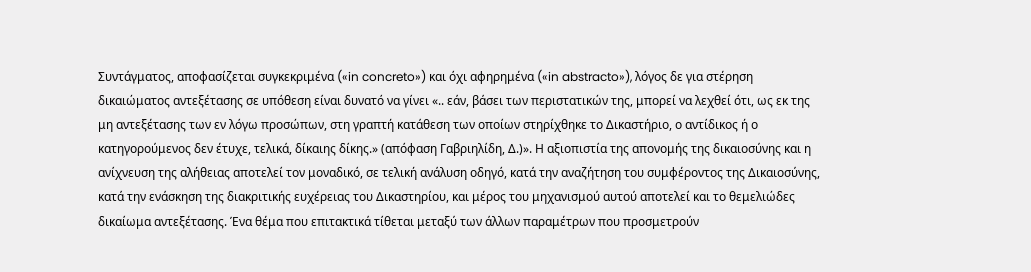Συντάγματος, αποφασίζεται συγκεκριμένα («in concreto») και όχι αφηρημένα («in abstracto»), λόγος δε για στέρηση δικαιώματος αντεξέτασης σε υπόθεση είναι δυνατό να γίνει «.. εάν, βάσει των περιστατικών της, μπορεί να λεχθεί ότι, ως εκ της μη αντεξέτασης των εν λόγω προσώπων, στη γραπτή κατάθεση των οποίων στηρίχθηκε το Δικαστήριο, ο αντίδικος ή ο κατηγορούμενος δεν έτυχε, τελικά, δίκαιης δίκης.» (απόφαση Γαβριηλίδη, Δ.)». Η αξιοπιστία της απονομής της δικαιοσύνης και η ανίχνευση της αλήθειας αποτελεί τον μοναδικό, σε τελική ανάλυση οδηγό, κατά την αναζήτηση του συμφέροντος της Δικαιοσύνης, κατά την ενάσκηση της διακριτικής ευχέρειας του Δικαστηρίου, και μέρος του μηχανισμού αυτού αποτελεί και το θεμελιώδες δικαίωμα αντεξέτασης. Ένα θέμα που επιτακτικά τίθεται μεταξύ των άλλων παραμέτρων που προσμετρούν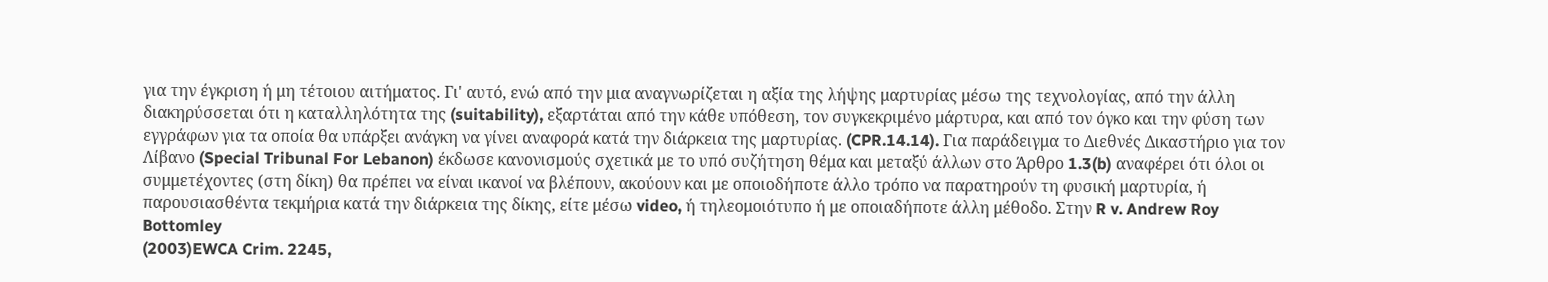για την έγκριση ή μη τέτοιου αιτήματος. Γι' αυτό, ενώ από την μια αναγνωρίζεται η αξία της λήψης μαρτυρίας μέσω της τεχνολογίας, από την άλλη διακηρύσσεται ότι η καταλληλότητα της (suitability), εξαρτάται από την κάθε υπόθεση, τον συγκεκριμένο μάρτυρα, και από τον όγκο και την φύση των εγγράφων για τα οποία θα υπάρξει ανάγκη να γίνει αναφορά κατά την διάρκεια της μαρτυρίας. (CPR.14.14). Για παράδειγμα το Διεθνές Δικαστήριο για τον Λίβανο (Special Tribunal For Lebanon) έκδωσε κανονισμούς σχετικά με το υπό συζήτηση θέμα και μεταξύ άλλων στο Άρθρο 1.3(b) αναφέρει ότι όλοι οι συμμετέχοντες (στη δίκη) θα πρέπει να είναι ικανοί να βλέπουν, ακούουν και με οποιοδήποτε άλλο τρόπο να παρατηρούν τη φυσική μαρτυρία, ή παρουσιασθέντα τεκμήρια κατά την διάρκεια της δίκης, είτε μέσω video, ή τηλεομοιότυπο ή με οποιαδήποτε άλλη μέθοδο. Στην R v. Andrew Roy Bottomley
(2003)EWCA Crim. 2245,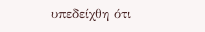υπεδείχθη ότι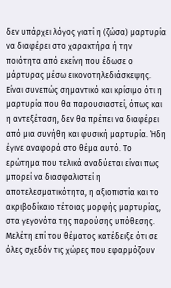δεν υπάρχει λόγος γιατί η (ζώσα) μαρτυρία να διαφέρει στο χαρακτήρα ή την ποιότητα από εκείνη που έδωσε ο μάρτυρας μέσω εικονοτηλεδιάσκεψης. Είναι συνεπώς σημαντικό και κρίσιμο ότι η μαρτυρία που θα παρουσιαστεί, όπως και η αντεξέταση, δεν θα πρέπει να διαφέρει από μια συνήθη και φυσική μαρτυρία. Ήδη έγινε αναφορά στο θέμα αυτό. Το ερώτημα που τελικά αναδύεται είναι πως μπορεί να διασφαλιστεί η αποτελεσματικότητα, η αξιοπιστία και το ακριβοδίκαιο τέτοιας μορφής μαρτυρίας, στα γεγονότα της παρούσης υπόθεσης. Μελέτη επί του θέματος κατέδειξε ότι σε όλες σχεδόν τις χώρες που εφαρμόζουν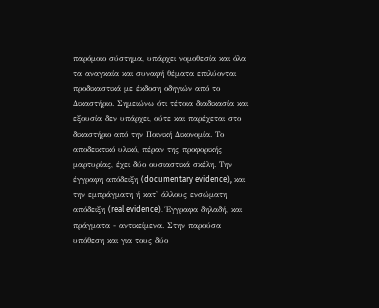παρόμοιο σύστημα, υπάρχει νομοθεσία και όλα τα αναγκαία και συναφή θέματα επιλύονται προδικαστικά με έκδοση οδηγιών από το Δικαστήριο. Σημειώνω ότι τέτοια διαδικασία και εξουσία δεν υπάρχει, ούτε και παρέχεται στο δικαστήριο από την Ποινική Δικονομία. Το αποδεικτικό υλικό, πέραν της προφορικής μαρτυρίας, έχει δύο ουσιαστικά σκέλη. Την έγγραφη απόδειξη (documentary evidence), και την εμπράγματη ή κατ' άλλους ενσώματη απόδειξη (real evidence). Έγγραφα δηλαδή, και πράγματα - αντικείμενα. Στην παρούσα υπόθεση και για τους δύο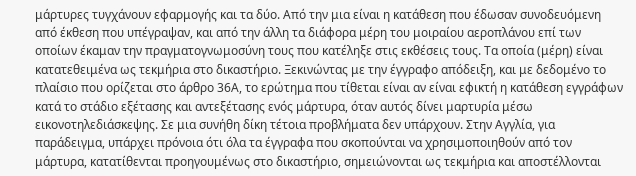μάρτυρες τυγχάνουν εφαρμογής και τα δύο. Από την μια είναι η κατάθεση που έδωσαν συνοδευόμενη από έκθεση που υπέγραψαν, και από την άλλη τα διάφορα μέρη του μοιραίου αεροπλάνου επί των οποίων έκαμαν την πραγματογνωμοσύνη τους που κατέληξε στις εκθέσεις τους. Τα οποία (μέρη) είναι κατατεθειμένα ως τεκμήρια στο δικαστήριο. Ξεκινώντας με την έγγραφο απόδειξη, και με δεδομένο το πλαίσιο που ορίζεται στο άρθρο 36Α, το ερώτημα που τίθεται είναι αν είναι εφικτή η κατάθεση εγγράφων κατά το στάδιο εξέτασης και αντεξέτασης ενός μάρτυρα, όταν αυτός δίνει μαρτυρία μέσω εικονοτηλεδιάσκεψης. Σε μια συνήθη δίκη τέτοια προβλήματα δεν υπάρχουν. Στην Αγγλία, για παράδειγμα, υπάρχει πρόνοια ότι όλα τα έγγραφα που σκοπούνται να χρησιμοποιηθούν από τον μάρτυρα, κατατίθενται προηγουμένως στο δικαστήριο, σημειώνονται ως τεκμήρια και αποστέλλονται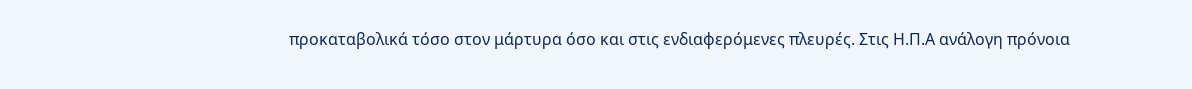προκαταβολικά τόσο στον μάρτυρα όσο και στις ενδιαφερόμενες πλευρές. Στις Η.Π.Α ανάλογη πρόνοια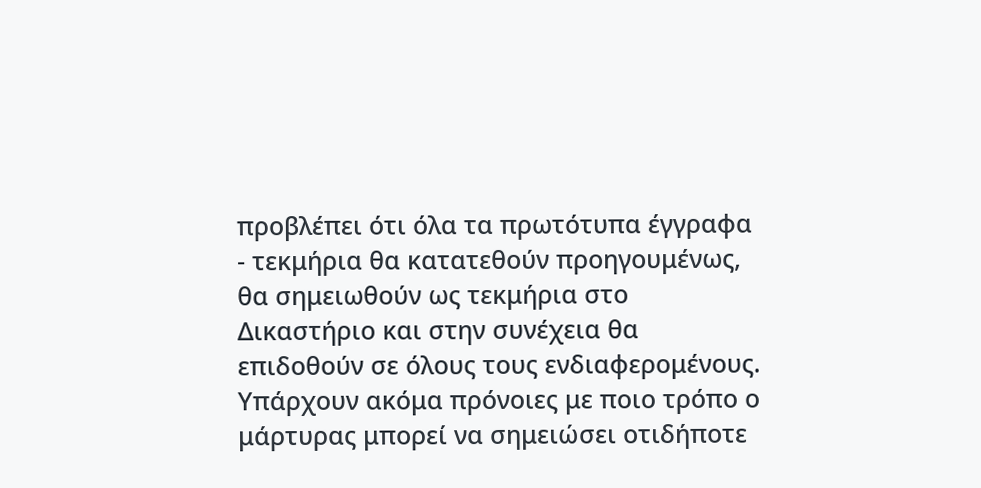προβλέπει ότι όλα τα πρωτότυπα έγγραφα - τεκμήρια θα κατατεθούν προηγουμένως, θα σημειωθούν ως τεκμήρια στο Δικαστήριο και στην συνέχεια θα επιδοθούν σε όλους τους ενδιαφερομένους. Υπάρχουν ακόμα πρόνοιες με ποιο τρόπο ο μάρτυρας μπορεί να σημειώσει οτιδήποτε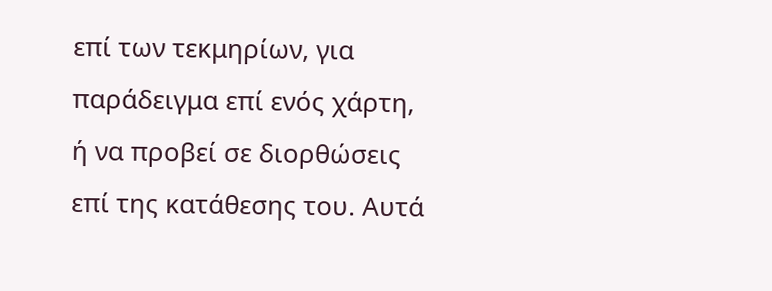επί των τεκμηρίων, για παράδειγμα επί ενός χάρτη, ή να προβεί σε διορθώσεις επί της κατάθεσης του. Αυτά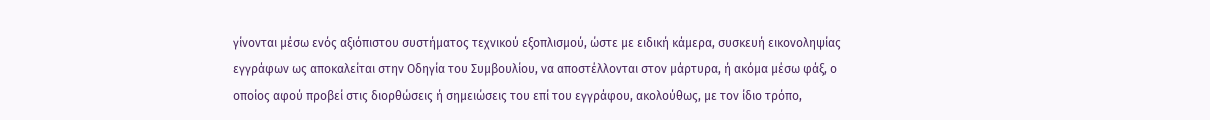γίνονται μέσω ενός αξιόπιστου συστήματος τεχνικού εξοπλισμού, ώστε με ειδική κάμερα, συσκευή εικονοληψίας εγγράφων ως αποκαλείται στην Οδηγία του Συμβουλίου, να αποστέλλονται στον μάρτυρα, ή ακόμα μέσω φάξ, ο οποίος αφού προβεί στις διορθώσεις ή σημειώσεις του επί του εγγράφου, ακολούθως, με τον ίδιο τρόπο,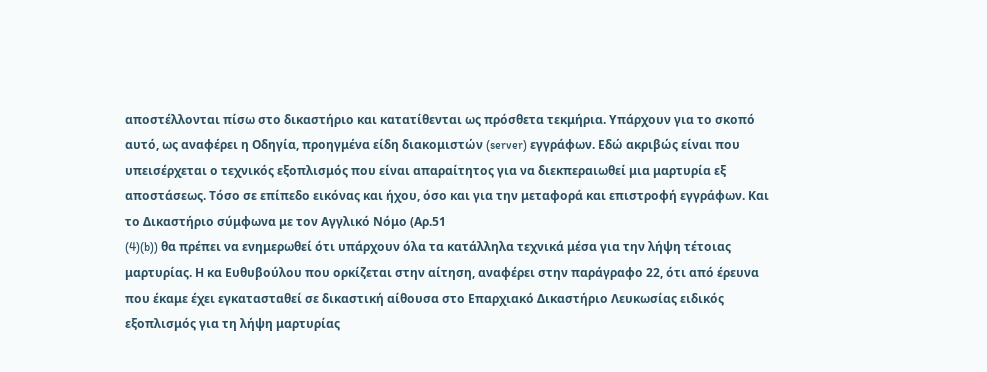αποστέλλονται πίσω στο δικαστήριο και κατατίθενται ως πρόσθετα τεκμήρια. Υπάρχουν για το σκοπό αυτό, ως αναφέρει η Οδηγία, προηγμένα είδη διακομιστών (server) εγγράφων. Εδώ ακριβώς είναι που υπεισέρχεται ο τεχνικός εξοπλισμός που είναι απαραίτητος για να διεκπεραιωθεί μια μαρτυρία εξ αποστάσεως. Τόσο σε επίπεδο εικόνας και ήχου, όσο και για την μεταφορά και επιστροφή εγγράφων. Και το Δικαστήριο σύμφωνα με τον Αγγλικό Νόμο (Αρ.51
(4)(b)) θα πρέπει να ενημερωθεί ότι υπάρχουν όλα τα κατάλληλα τεχνικά μέσα για την λήψη τέτοιας μαρτυρίας. Η κα Ευθυβούλου που ορκίζεται στην αίτηση, αναφέρει στην παράγραφο 22, ότι από έρευνα που έκαμε έχει εγκατασταθεί σε δικαστική αίθουσα στο Επαρχιακό Δικαστήριο Λευκωσίας ειδικός εξοπλισμός για τη λήψη μαρτυρίας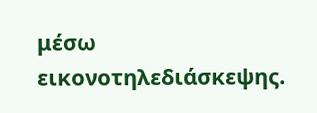μέσω εικονοτηλεδιάσκεψης.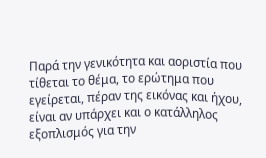Παρά την γενικότητα και αοριστία που τίθεται το θέμα, το ερώτημα που εγείρεται, πέραν της εικόνας και ήχου, είναι αν υπάρχει και ο κατάλληλος εξοπλισμός για την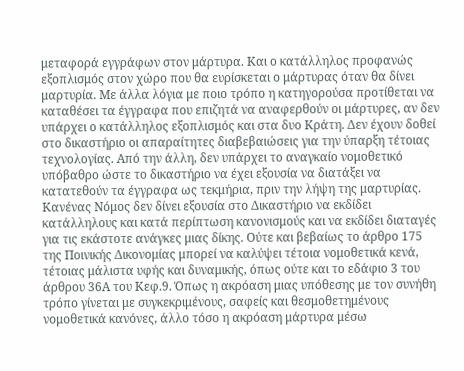μεταφορά εγγράφων στον μάρτυρα. Και ο κατάλληλος προφανώς εξοπλισμός στον χώρο που θα ευρίσκεται ο μάρτυρας όταν θα δίνει μαρτυρία. Με άλλα λόγια με ποιο τρόπο η κατηγορούσα προτίθεται να καταθέσει τα έγγραφα που επιζητά να αναφερθούν οι μάρτυρες, αν δεν υπάρχει ο κατάλληλος εξοπλισμός και στα δυο Κράτη. Δεν έχουν δοθεί στο δικαστήριο οι απαραίτητες διαβεβαιώσεις για την ύπαρξη τέτοιας τεχνολογίας. Από την άλλη, δεν υπάρχει το αναγκαίο νομοθετικό υπόβαθρο ώστε το δικαστήριο να έχει εξουσία να διατάξει να κατατεθούν τα έγγραφα ως τεκμήρια, πριν την λήψη της μαρτυρίας. Κανένας Νόμος δεν δίνει εξουσία στο Δικαστήριο να εκδίδει κατάλληλους και κατά περίπτωση κανονισμούς και να εκδίδει διαταγές για τις εκάστοτε ανάγκες μιας δίκης. Ούτε και βεβαίως το άρθρο 175 της Ποινικής Δικονομίας μπορεί να καλύψει τέτοια νομοθετικά κενά, τέτοιας μάλιστα υφής και δυναμικής, όπως ούτε και το εδάφιο 3 του άρθρου 36Α του Κεφ.9. Όπως η ακρόαση μιας υπόθεσης με τον συνήθη τρόπο γίνεται με συγκεκριμένους, σαφείς και θεσμοθετημένους νομοθετικά κανόνες, άλλο τόσο η ακρόαση μάρτυρα μέσω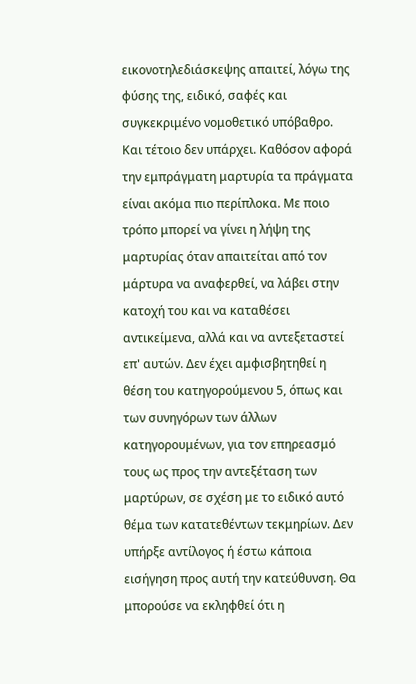εικονοτηλεδιάσκεψης απαιτεί, λόγω της φύσης της, ειδικό, σαφές και συγκεκριμένο νομοθετικό υπόβαθρο. Και τέτοιο δεν υπάρχει. Καθόσον αφορά την εμπράγματη μαρτυρία τα πράγματα είναι ακόμα πιο περίπλοκα. Με ποιο τρόπο μπορεί να γίνει η λήψη της μαρτυρίας όταν απαιτείται από τον μάρτυρα να αναφερθεί, να λάβει στην κατοχή του και να καταθέσει αντικείμενα, αλλά και να αντεξεταστεί επ' αυτών. Δεν έχει αμφισβητηθεί η θέση του κατηγορούμενου 5, όπως και των συνηγόρων των άλλων κατηγορουμένων, για τον επηρεασμό τους ως προς την αντεξέταση των μαρτύρων, σε σχέση με το ειδικό αυτό θέμα των κατατεθέντων τεκμηρίων. Δεν υπήρξε αντίλογος ή έστω κάποια εισήγηση προς αυτή την κατεύθυνση. Θα μπορούσε να εκληφθεί ότι η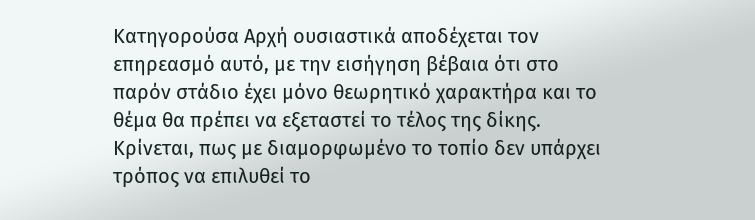Κατηγορούσα Αρχή ουσιαστικά αποδέχεται τον επηρεασμό αυτό, με την εισήγηση βέβαια ότι στο παρόν στάδιο έχει μόνο θεωρητικό χαρακτήρα και το θέμα θα πρέπει να εξεταστεί το τέλος της δίκης. Κρίνεται, πως με διαμορφωμένο το τοπίο δεν υπάρχει τρόπος να επιλυθεί το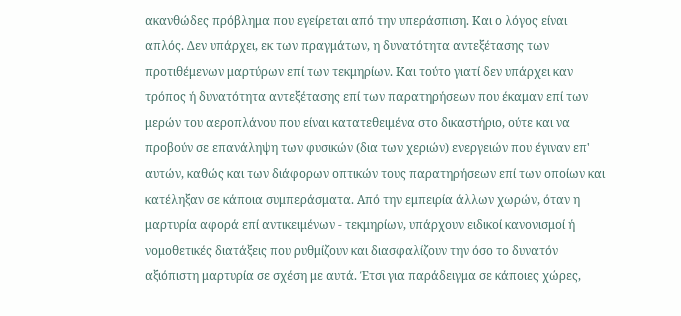ακανθώδες πρόβλημα που εγείρεται από την υπεράσπιση. Και ο λόγος είναι απλός. Δεν υπάρχει, εκ των πραγμάτων, η δυνατότητα αντεξέτασης των προτιθέμενων μαρτύρων επί των τεκμηρίων. Και τούτο γιατί δεν υπάρχει καν τρόπος ή δυνατότητα αντεξέτασης επί των παρατηρήσεων που έκαμαν επί των μερών του αεροπλάνου που είναι κατατεθειμένα στο δικαστήριο, ούτε και να προβούν σε επανάληψη των φυσικών (δια των χεριών) ενεργειών που έγιναν επ' αυτών, καθώς και των διάφορων οπτικών τους παρατηρήσεων επί των οποίων και κατέληξαν σε κάποια συμπεράσματα. Από την εμπειρία άλλων χωρών, όταν η μαρτυρία αφορά επί αντικειμένων - τεκμηρίων, υπάρχουν ειδικοί κανονισμοί ή νομοθετικές διατάξεις που ρυθμίζουν και διασφαλίζουν την όσο το δυνατόν αξιόπιστη μαρτυρία σε σχέση με αυτά. Έτσι για παράδειγμα σε κάποιες χώρες,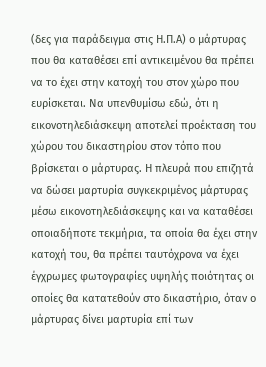(δες για παράδειγμα στις Η.Π.Α) ο μάρτυρας που θα καταθέσει επί αντικειμένου θα πρέπει να το έχει στην κατοχή του στον χώρο που ευρίσκεται. Να υπενθυμίσω εδώ, ότι η εικονοτηλεδιάσκεψη αποτελεί προέκταση του χώρου του δικαστηρίου στον τόπο που βρίσκεται ο μάρτυρας. Η πλευρά που επιζητά να δώσει μαρτυρία συγκεκριμένος μάρτυρας μέσω εικονοτηλεδιάσκεψης και να καταθέσει οποιαδήποτε τεκμήρια, τα οποία θα έχει στην κατοχή του, θα πρέπει ταυτόχρονα να έχει έγχρωμες φωτογραφίες υψηλής ποιότητας οι οποίες θα κατατεθούν στο δικαστήριο, όταν ο μάρτυρας δίνει μαρτυρία επί των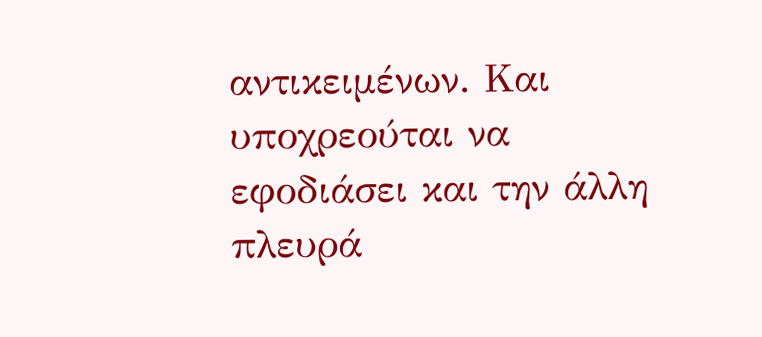αντικειμένων. Και υποχρεούται να εφοδιάσει και την άλλη πλευρά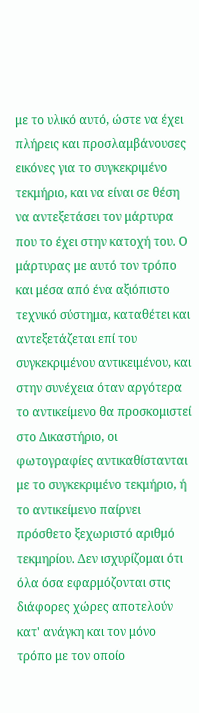με το υλικό αυτό, ώστε να έχει πλήρεις και προσλαμβάνουσες εικόνες για το συγκεκριμένο τεκμήριο, και να είναι σε θέση να αντεξετάσει τον μάρτυρα που το έχει στην κατοχή του. Ο μάρτυρας με αυτό τον τρόπο και μέσα από ένα αξιόπιστο τεχνικό σύστημα, καταθέτει και αντεξετάζεται επί του συγκεκριμένου αντικειμένου, και στην συνέχεια όταν αργότερα το αντικείμενο θα προσκομιστεί στο Δικαστήριο, οι φωτογραφίες αντικαθίστανται με το συγκεκριμένο τεκμήριο, ή το αντικείμενο παίρνει πρόσθετο ξεχωριστό αριθμό τεκμηρίου. Δεν ισχυρίζομαι ότι όλα όσα εφαρμόζονται στις διάφορες χώρες αποτελούν κατ' ανάγκη και τον μόνο τρόπο με τον οποίο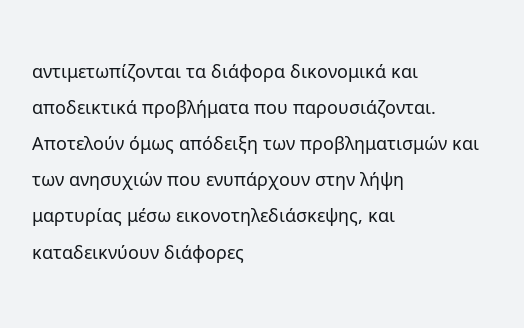αντιμετωπίζονται τα διάφορα δικονομικά και αποδεικτικά προβλήματα που παρουσιάζονται. Αποτελούν όμως απόδειξη των προβληματισμών και των ανησυχιών που ενυπάρχουν στην λήψη μαρτυρίας μέσω εικονοτηλεδιάσκεψης, και καταδεικνύουν διάφορες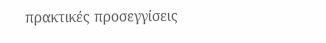πρακτικές προσεγγίσεις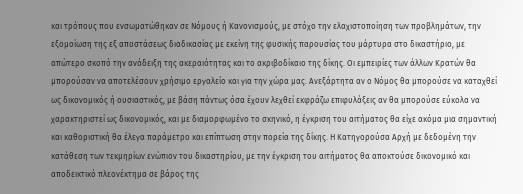και τρόπους που ενσωματώθηκαν σε Νόμους ή Κανονισμούς, με στόχο την ελαχιστοποίηση των προβλημάτων, την εξομοίωση της εξ αποστάσεως διαδικασίας με εκείνη της φυσικής παρουσίας του μάρτυρα στο δικαστήριο, με απώτερο σκοπό την ανάδειξη της ακεραιότητας και το ακριβοδίκαιο της δίκης. Οι εμπειρίες των άλλων Κρατών θα μπορούσαν να αποτελέσουν χρήσιμο εργαλείο και για την χώρα μας. Ανεξάρτητα αν ο Νόμος θα μπορούσε να καταχθεί ως δικονομικός ή ουσιαστικός, με βάση πάντως όσα έχουν λεχθεί εκφράζω επιφυλάξεις αν θα μπορούσε εύκολα να χαρακτηριστεί ως δικονομικός, και με διαμορφωμένο το σκηνικό, η έγκριση του αιτήματος θα είχε ακόμα μια σημαντική και καθοριστική θα έλεγα παράμετρο και επίπτωση στην πορεία της δίκης. Η Κατηγορούσα Αρχή με δεδομένη την κατάθεση των τεκμηρίων ενώπιον του δικαστηρίου, με την έγκριση του αιτήματος θα αποκτούσε δικονομικό και αποδεικτικό πλεονέκτημα σε βάρος της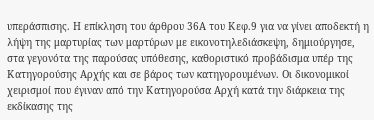υπεράσπισης. Η επίκληση του άρθρου 36Α του Κεφ.9 για να γίνει αποδεκτή η λήψη της μαρτυρίας των μαρτύρων με εικονοτηλεδιάσκεψη, δημιούργησε, στα γεγονότα της παρούσας υπόθεσης, καθοριστικό προβάδισμα υπέρ της Κατηγορούσης Αρχής και σε βάρος των κατηγορουμένων. Οι δικονομικοί χειρισμοί που έγιναν από την Κατηγορούσα Αρχή κατά την διάρκεια της εκδίκασης της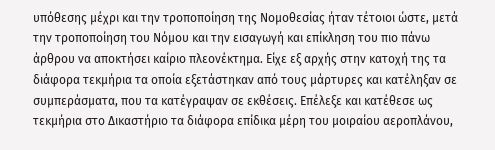υπόθεσης μέχρι και την τροποποίηση της Νομοθεσίας ήταν τέτοιοι ώστε, μετά την τροποποίηση του Νόμου και την εισαγωγή και επίκληση του πιο πάνω άρθρου να αποκτήσει καίριο πλεονέκτημα. Είχε εξ αρχής στην κατοχή της τα διάφορα τεκμήρια τα οποία εξετάστηκαν από τους μάρτυρες και κατέληξαν σε συμπεράσματα, που τα κατέγραψαν σε εκθέσεις. Επέλεξε και κατέθεσε ως τεκμήρια στο Δικαστήριο τα διάφορα επίδικα μέρη του μοιραίου αεροπλάνου,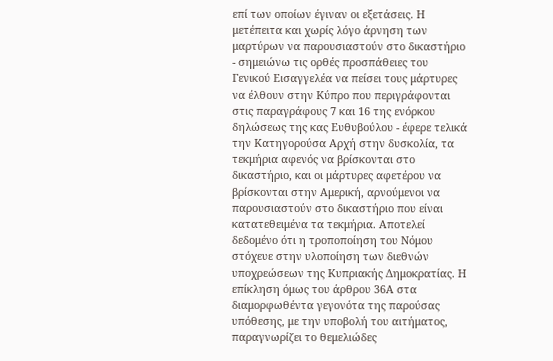επί των οποίων έγιναν οι εξετάσεις. Η μετέπειτα και χωρίς λόγο άρνηση των μαρτύρων να παρουσιαστούν στο δικαστήριο - σημειώνω τις ορθές προσπάθειες του Γενικού Εισαγγελέα να πείσει τους μάρτυρες να έλθουν στην Κύπρο που περιγράφονται στις παραγράφους 7 και 16 της ενόρκου δηλώσεως της κας Ευθυβούλου - έφερε τελικά την Κατηγορούσα Αρχή στην δυσκολία, τα τεκμήρια αφενός να βρίσκονται στο δικαστήριο, και οι μάρτυρες αφετέρου να βρίσκονται στην Αμερική, αρνούμενοι να παρουσιαστούν στο δικαστήριο που είναι κατατεθειμένα τα τεκμήρια. Αποτελεί δεδομένο ότι η τροποποίηση του Νόμου στόχευε στην υλοποίηση των διεθνών υποχρεώσεων της Κυπριακής Δημοκρατίας. Η επίκληση όμως του άρθρου 36Α στα διαμορφωθέντα γεγονότα της παρούσας υπόθεσης, με την υποβολή του αιτήματος, παραγνωρίζει το θεμελιώδες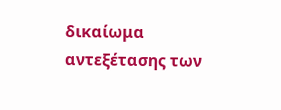δικαίωμα αντεξέτασης των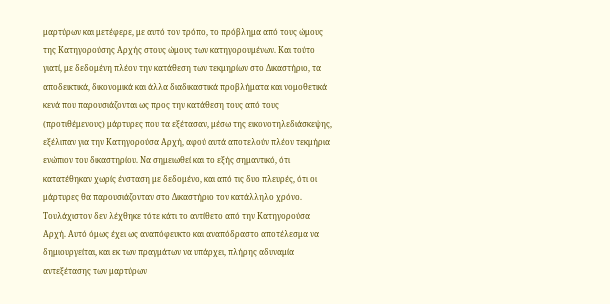μαρτύρων και μετέφερε, με αυτό τον τρόπο, το πρόβλημα από τους ώμους της Κατηγορούσης Αρχής στους ώμους των κατηγορουμένων. Και τούτο γιατί, με δεδομένη πλέον την κατάθεση των τεκμηρίων στο Δικαστήριο, τα αποδεικτικά, δικονομικά και άλλα διαδικαστικά προβλήματα και νομοθετικά κενά που παρουσιάζονται ως προς την κατάθεση τους από τους (προτιθέμενους) μάρτυρες που τα εξέτασαν, μέσω της εικονοτηλεδιάσκεψης, εξέλιπαν για την Κατηγορούσα Αρχή, αφού αυτά αποτελούν πλέον τεκμήρια ενώπιον του δικαστηρίου. Να σημειωθεί και το εξής σημαντικό, ότι κατατέθηκαν χωρίς ένσταση με δεδομένο, και από τις δυο πλευρές, ότι οι μάρτυρες θα παρουσιάζονταν στο Δικαστήριο τον κατάλληλο χρόνο. Τουλάχιστον δεν λέχθηκε τότε κάτι το αντίθετο από την Κατηγορούσα Αρχή. Αυτό όμως έχει ως αναπόφευκτο και αναπόδραστο αποτέλεσμα να δημιουργείται, και εκ των πραγμάτων να υπάρχει, πλήρης αδυναμία αντεξέτασης των μαρτύρων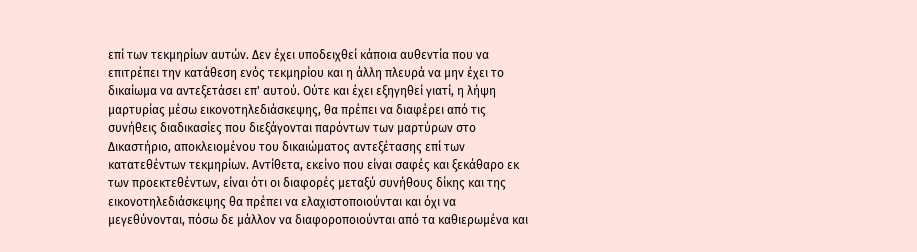επί των τεκμηρίων αυτών. Δεν έχει υποδειχθεί κάποια αυθεντία που να επιτρέπει την κατάθεση ενός τεκμηρίου και η άλλη πλευρά να μην έχει το δικαίωμα να αντεξετάσει επ' αυτού. Ούτε και έχει εξηγηθεί γιατί, η λήψη μαρτυρίας μέσω εικονοτηλεδιάσκεψης, θα πρέπει να διαφέρει από τις συνήθεις διαδικασίες που διεξάγονται παρόντων των μαρτύρων στο Δικαστήριο, αποκλειομένου του δικαιώματος αντεξέτασης επί των κατατεθέντων τεκμηρίων. Αντίθετα, εκείνο που είναι σαφές και ξεκάθαρο εκ των προεκτεθέντων, είναι ότι οι διαφορές μεταξύ συνήθους δίκης και της εικονοτηλεδιάσκεψης θα πρέπει να ελαχιστοποιούνται και όχι να μεγεθύνονται, πόσω δε μάλλον να διαφοροποιούνται από τα καθιερωμένα και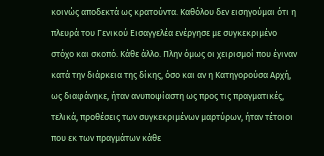κοινώς αποδεκτά ως κρατούντα. Καθόλου δεν εισηγούμαι ότι η πλευρά του Γενικού Εισαγγελέα ενέργησε με συγκεκριμένο στόχο και σκοπό. Κάθε άλλο. Πλην όμως οι χειρισμοί που έγιναν κατά την διάρκεια της δίκης, όσο και αν η Κατηγορούσα Αρχή, ως διαφάνηκε, ήταν ανυποψίαστη ως προς τις πραγματικές, τελικά, προθέσεις των συγκεκριμένων μαρτύρων, ήταν τέτοιοι που εκ των πραγμάτων κάθε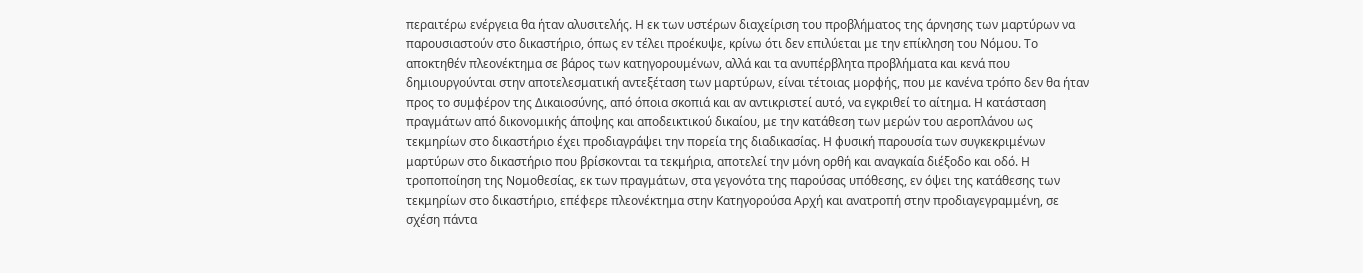περαιτέρω ενέργεια θα ήταν αλυσιτελής. Η εκ των υστέρων διαχείριση του προβλήματος της άρνησης των μαρτύρων να παρουσιαστούν στο δικαστήριο, όπως εν τέλει προέκυψε, κρίνω ότι δεν επιλύεται με την επίκληση του Νόμου. Το αποκτηθέν πλεονέκτημα σε βάρος των κατηγορουμένων, αλλά και τα ανυπέρβλητα προβλήματα και κενά που δημιουργούνται στην αποτελεσματική αντεξέταση των μαρτύρων, είναι τέτοιας μορφής, που με κανένα τρόπο δεν θα ήταν προς το συμφέρον της Δικαιοσύνης, από όποια σκοπιά και αν αντικριστεί αυτό, να εγκριθεί το αίτημα. Η κατάσταση πραγμάτων από δικονομικής άποψης και αποδεικτικού δικαίου, με την κατάθεση των μερών του αεροπλάνου ως τεκμηρίων στο δικαστήριο έχει προδιαγράψει την πορεία της διαδικασίας. Η φυσική παρουσία των συγκεκριμένων μαρτύρων στο δικαστήριο που βρίσκονται τα τεκμήρια, αποτελεί την μόνη ορθή και αναγκαία διέξοδο και οδό. Η τροποποίηση της Νομοθεσίας, εκ των πραγμάτων, στα γεγονότα της παρούσας υπόθεσης, εν όψει της κατάθεσης των τεκμηρίων στο δικαστήριο, επέφερε πλεονέκτημα στην Κατηγορούσα Αρχή και ανατροπή στην προδιαγεγραμμένη, σε σχέση πάντα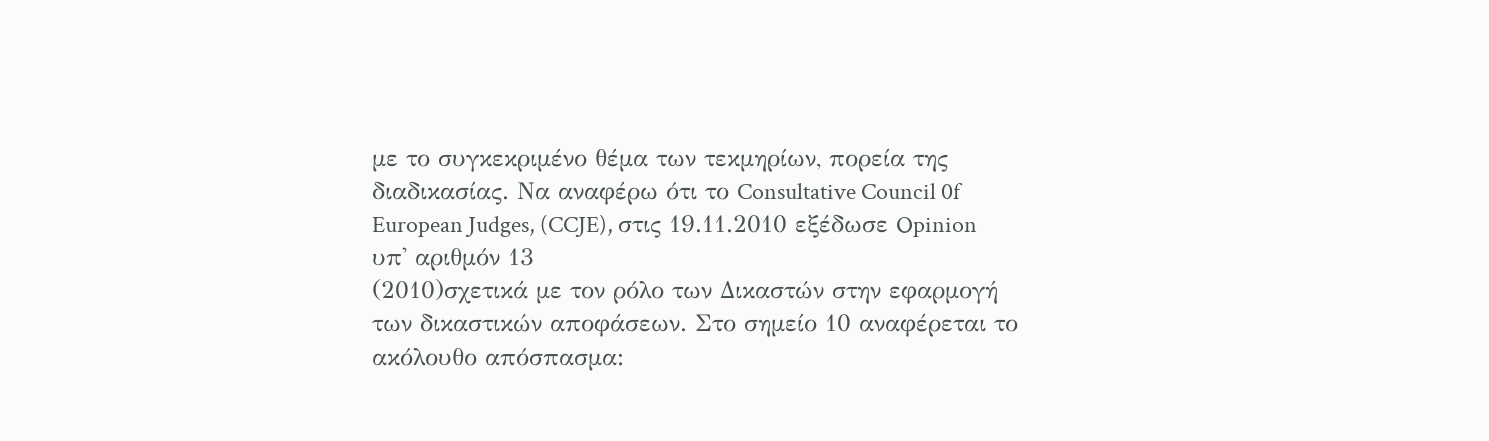με το συγκεκριμένο θέμα των τεκμηρίων, πορεία της διαδικασίας. Να αναφέρω ότι το Consultative Council 0f European Judges, (CCJE), στις 19.11.2010 εξέδωσε Opinion υπ' αριθμόν 13
(2010)σχετικά με τον ρόλο των Δικαστών στην εφαρμογή των δικαστικών αποφάσεων. Στο σημείο 10 αναφέρεται το ακόλουθο απόσπασμα: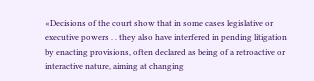«Decisions of the court show that in some cases legislative or executive powers . . they also have interfered in pending litigation by enacting provisions, often declared as being of a retroactive or interactive nature, aiming at changing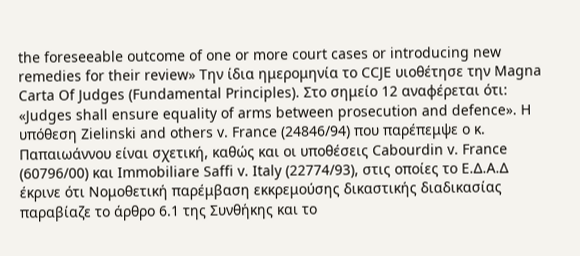the foreseeable outcome of one or more court cases or introducing new remedies for their review» Την ίδια ημερομηνία το CCJE υιοθέτησε την Magna Carta Of Judges (Fundamental Principles). Στο σημείο 12 αναφέρεται ότι: «Judges shall ensure equality of arms between prosecution and defence». Η υπόθεση Zielinski and others v. France (24846/94) που παρέπεμψε ο κ. Παπαιωάννου είναι σχετική, καθώς και οι υποθέσεις Cabourdin v. France (60796/00) και Immobiliare Saffi v. Italy (22774/93), στις οποίες το Ε.Δ.Α.Δ έκρινε ότι Νομοθετική παρέμβαση εκκρεμούσης δικαστικής διαδικασίας παραβίαζε το άρθρο 6.1 της Συνθήκης και το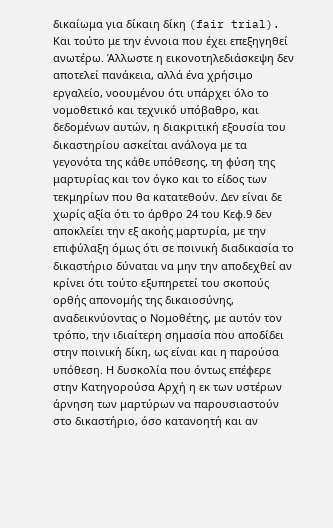δικαίωμα για δίκαιη δίκη (fair trial). Και τούτο με την έννοια που έχει επεξηγηθεί ανωτέρω. Άλλωστε η εικονοτηλεδιάσκεψη δεν αποτελεί πανάκεια, αλλά ένα χρήσιμο εργαλείο, νοουμένου ότι υπάρχει όλο το νομοθετικό και τεχνικό υπόβαθρο, και δεδομένων αυτών, η διακριτική εξουσία του δικαστηρίου ασκείται ανάλογα με τα γεγονότα της κάθε υπόθεσης, τη φύση της μαρτυρίας και τον όγκο και το είδος των τεκμηρίων που θα κατατεθούν. Δεν είναι δε χωρίς αξία ότι το άρθρο 24 του Κεφ.9 δεν αποκλείει την εξ ακοής μαρτυρία, με την επιφύλαξη όμως ότι σε ποινική διαδικασία το δικαστήριο δύναται να μην την αποδεχθεί αν κρίνει ότι τούτο εξυπηρετεί του σκοπούς ορθής απονομής της δικαιοσύνης, αναδεικνύοντας ο Νομοθέτης, με αυτόν τον τρόπο, την ιδιαίτερη σημασία που αποδίδει στην ποινική δίκη, ως είναι και η παρούσα υπόθεση. Η δυσκολία που όντως επέφερε στην Κατηγορούσα Αρχή η εκ των υστέρων άρνηση των μαρτύρων να παρουσιαστούν στο δικαστήριο, όσο κατανοητή και αν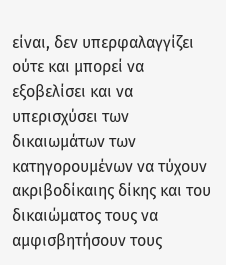είναι, δεν υπερφαλαγγίζει ούτε και μπορεί να εξοβελίσει και να υπερισχύσει των δικαιωμάτων των κατηγορουμένων να τύχουν ακριβοδίκαιης δίκης και του δικαιώματος τους να αμφισβητήσουν τους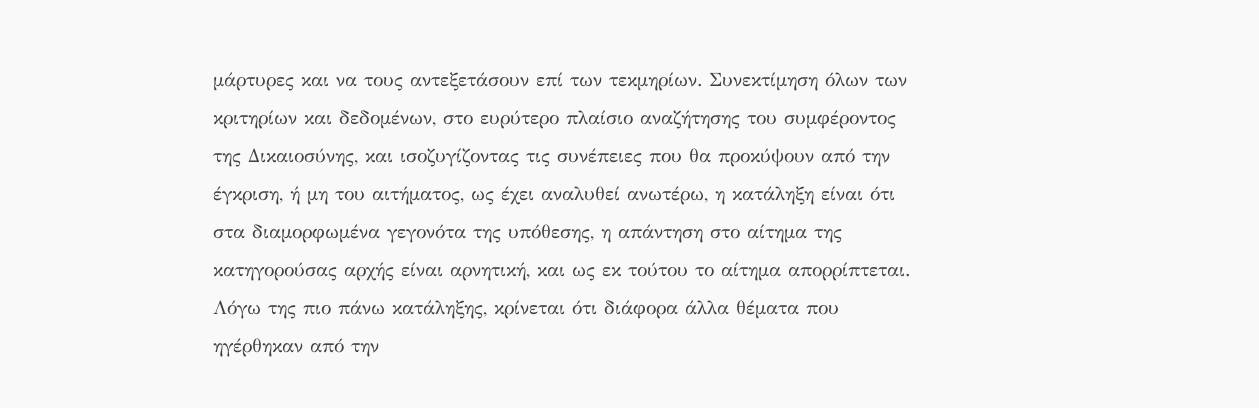μάρτυρες και να τους αντεξετάσουν επί των τεκμηρίων. Συνεκτίμηση όλων των κριτηρίων και δεδομένων, στο ευρύτερο πλαίσιο αναζήτησης του συμφέροντος της Δικαιοσύνης, και ισοζυγίζοντας τις συνέπειες που θα προκύψουν από την έγκριση, ή μη του αιτήματος, ως έχει αναλυθεί ανωτέρω, η κατάληξη είναι ότι στα διαμορφωμένα γεγονότα της υπόθεσης, η απάντηση στο αίτημα της κατηγορούσας αρχής είναι αρνητική, και ως εκ τούτου το αίτημα απορρίπτεται. Λόγω της πιο πάνω κατάληξης, κρίνεται ότι διάφορα άλλα θέματα που ηγέρθηκαν από την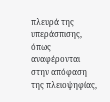πλευρά της υπεράσπισης, όπως αναφέρονται στην απόφαση της πλειοψηφίας,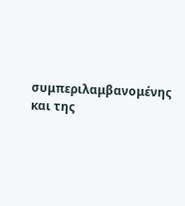συμπεριλαμβανομένης και της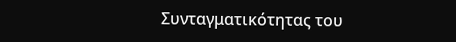Συνταγματικότητας του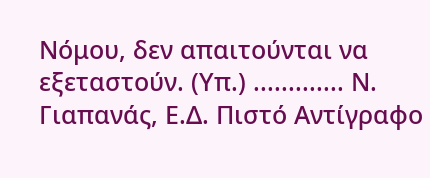Νόμου, δεν απαιτούνται να εξεταστούν. (Υπ.) ............. Ν. Γιαπανάς, Ε.Δ. Πιστό Αντίγραφο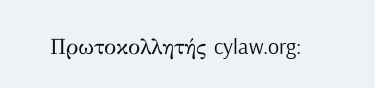Πρωτοκολλητής cylaw.org: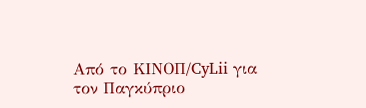Από το ΚΙΝOΠ/CyLii για τον Παγκύπριο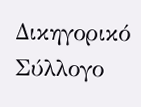Δικηγορικό Σύλλογο